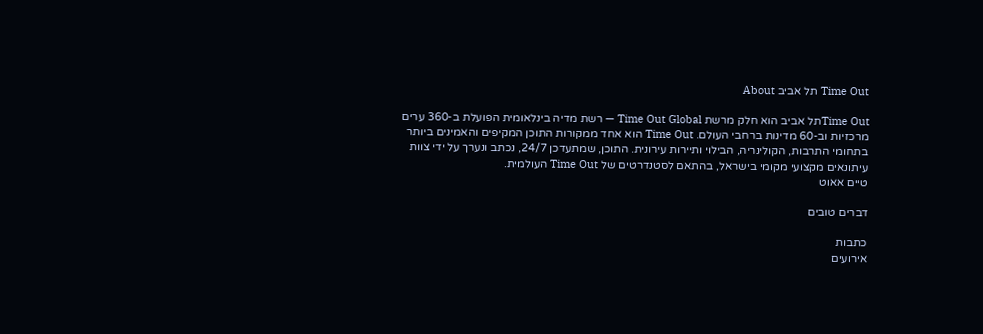Time Out תל אביב About

Time Outתל אביב הוא חלק מרשת Time Out Global — רשת מדיה בינלאומית הפועלת ב-360 ערים מרכזיות וב-60 מדינות ברחבי העולם. Time Out הוא אחד ממקורות התוכן המקיפים והאמינים ביותר בתחומי התרבות, הקולינריה, הבילוי ותיירות עירונית. התוכן, שמתעדכן 24/7, נכתב ונערך על ידי צוות עיתונאים מקצועי מקומי בישראל, בהתאם לסטנדרטים של Time Out העולמית.
טיים אאוט

דברים טובים

כתבות
אירועים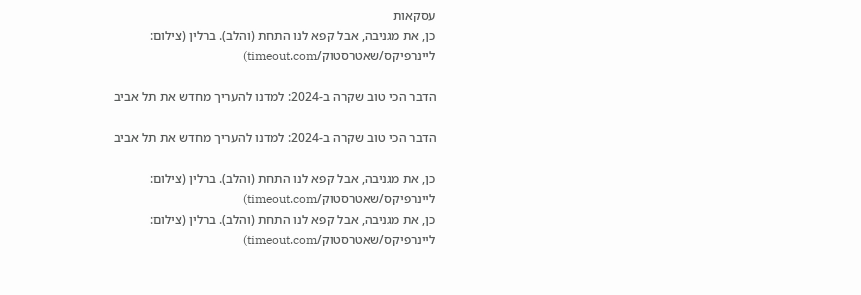עסקאות
כן, את מגניבה, אבל קפא לנו התחת (והלב). ברלין (צילום: ליינרפיקס/שאטרסטוק/timeout.com)

הדבר הכי טוב שקרה ב-2024: למדנו להעריך מחדש את תל אביב

הדבר הכי טוב שקרה ב-2024: למדנו להעריך מחדש את תל אביב

כן, את מגניבה, אבל קפא לנו התחת (והלב). ברלין (צילום: ליינרפיקס/שאטרסטוק/timeout.com)
כן, את מגניבה, אבל קפא לנו התחת (והלב). ברלין (צילום: ליינרפיקס/שאטרסטוק/timeout.com)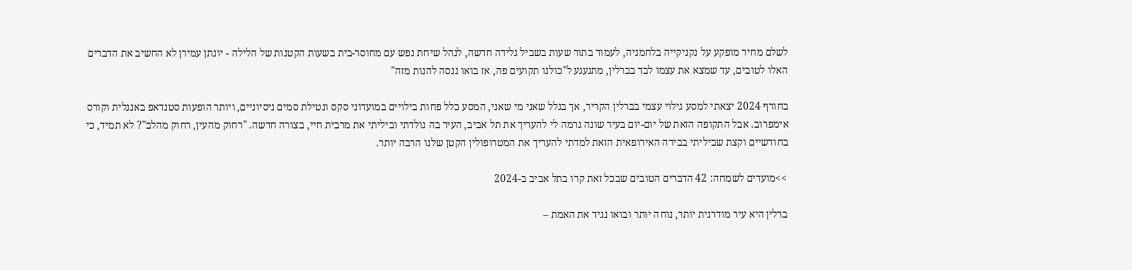לשלם מחיר מופקע על נקניקייה בלחמניה, לעמוד בתור שעות בשביל גלידה חדשה, לנהל שיחת נפש עם מחוסר-בית בשעות הקטנות של הלילה - יונתן עמירן לא החשיב את הדברים האלו לטובים, עד שמצא את עצמו לבד בברלין, מתגעגע ל"כולנו תקועים פה, אז בואו ננסה להנות מזה"

בחורף 2024 יצאתי למסע גילוי עצמי בברלין הקריר, אך בגלל שאני מי שאני, המסע כלל פחות בילויים במועדוני סקס ונטילת סמים ניסיוניים, ויותר הופעות סטנדאפ באנגלית וקורס אימפרוב. אבל התקופה הזאת של יום-יום בעיר שונה גרמה לי להעריך את תל אביב, העיר בה נולדתי וביליתי את מרבית חיי, בצורה חדשה. "רחוק מהעין, רחוק מהלב"? לא תמיד, כי בחודשיים וקצת שביליתי בבירה האירופאית הזאת למדתי להעריך את המטרופולין הקטן שלנו הרבה יותר.

>>מועדים לשמחה: 42 הדברים הטובים שבכל זאת קרו בתל אביב ב-2024

ברלין היא עיר מודרנית יותר, נוחה יותר ובואו נגיד את האמת –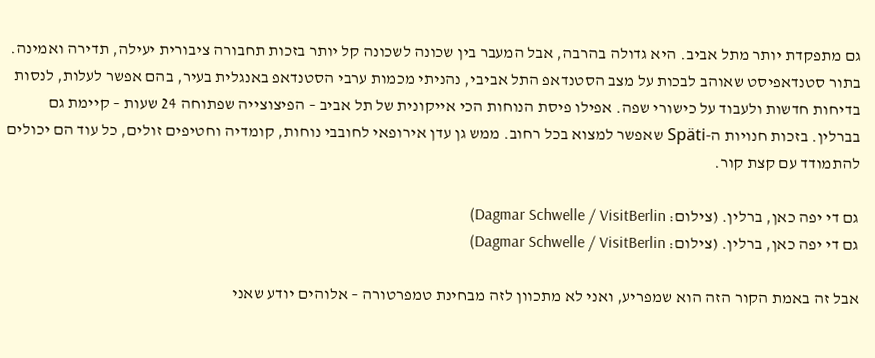גם מתפקדת יותר מתל אביב. היא גדולה בהרבה, אבל המעבר בין שכונה לשכונה קל יותר בזכות תחבורה ציבורית יעילה, תדירה ואמינה. בתור סטנדאפיסט שאוהב לבכות על מצב הסטנדאפ התל אביבי, נהניתי מכמות ערבי הסטנדאפ באנגלית בעיר, בהם אפשר לעלות, לנסות בדיחות חדשות ולעבוד על כישורי שפה. אפילו פיסת הנוחות הכי אייקונית של תל אביב – הפיצוצייה שפתוחה 24 שעות – קיימת גם בברלין. בזכות חנויות ה-Späti שאפשר למצוא בכל רחוב. ממש גן עדן אירופאי לחובבי נוחות, קומדיה וחטיפים זולים, כל עוד הם יכולים להתמודד עם קצת קור.

גם די יפה כאן, ברלין. (צילום: Dagmar Schwelle / VisitBerlin)
גם די יפה כאן, ברלין. (צילום: Dagmar Schwelle / VisitBerlin)

אבל זה באמת הקור הזה הוא שמפריע, ואני לא מתכוון לזה מבחינת טמפרטורה – אלוהים יודע שאני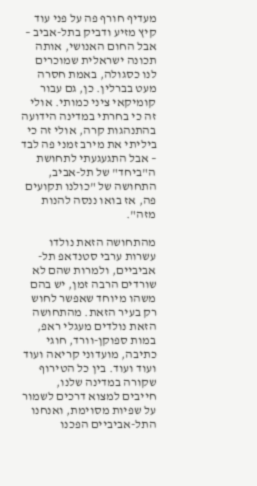מעדיף חורף פה על פני עוד קיץ מזיע ודביק בתל-אביב – אבל החום האנושי, אותה תכונה ישראלית שמוכרים לנו כסגולה, באמת חסרה מעט בברלין. כן, גם עבור קומיקאי ציני כמותי. אולי זה כי בחרתי במדינה הידועה בהתנהגות קרה, אולי זה כי ביליתי את מירב זמני פה לבד – אבל התגעגעתי לתחושת ה"ביחד" של תל-אביב, התחושה של "כולנו תקועים פה, אז בואו ננסה להנות מזה".

מהתחושה הזאת נולדו עשרות ערבי סטנדאפ תל-אביביים, ולמרות שהם לא שורדים הרבה זמן, יש בהם משהו מיוחד שאפשר לחוש רק בעיר הזאת. מהתחושה הזאת נולדים מעגלי ראפ, במות ספוקן-וורד, חוגי כתיבה, מועדוני קריאה ועוד ועוד ועוד. בין כל הטירוף שקורה במדינה שלנו, חייבים למצוא דרכים לשמור על שפיות מסוימת, ואנחנו התל-אביביים הפכנו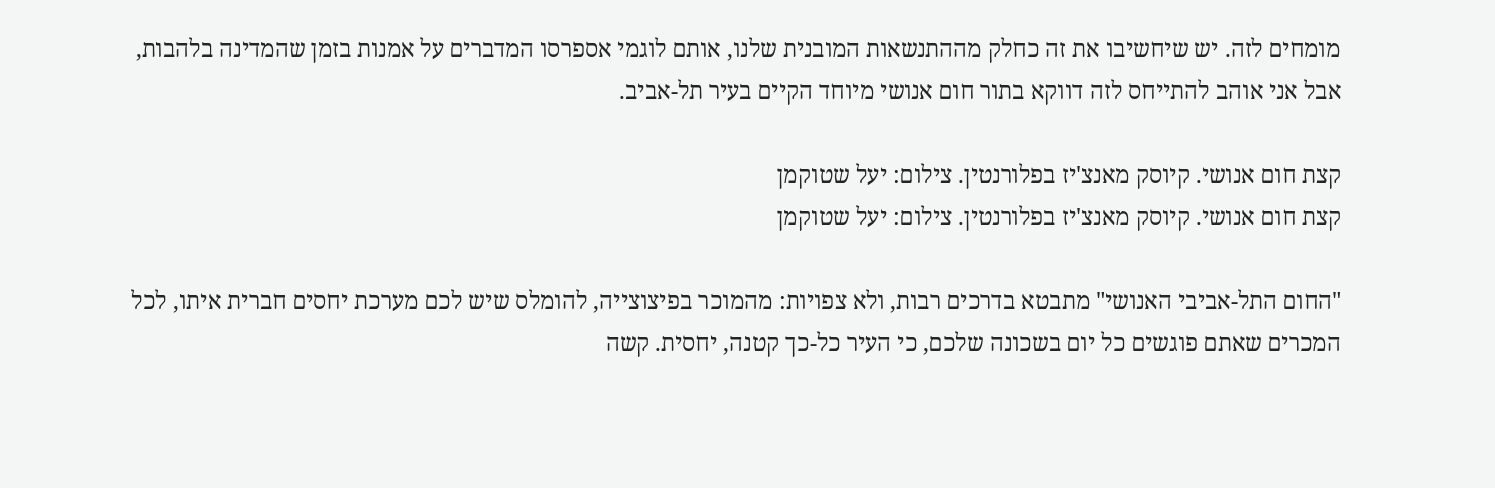מומחים לזה. יש שיחשיבו את זה כחלק מההתנשאות המובנית שלנו, אותם לוגמי אספרסו המדברים על אמנות בזמן שהמדינה בלהבות, אבל אני אוהב להתייחס לזה דווקא בתור חום אנושי מיוחד הקיים בעיר תל-אביב.

קצת חום אנושי. קיוסק מאנצ'יז בפלורנטין. צילום: יעל שטוקמן
קצת חום אנושי. קיוסק מאנצ'יז בפלורנטין. צילום: יעל שטוקמן

"החום התל-אביבי האנושי" מתבטא בדרכים רבות, ולא צפויות: מהמוכר בפיצוצייה, להומלס שיש לכם מערכת יחסים חברית איתו, לכל המכרים שאתם פוגשים כל יום בשכונה שלכם, כי העיר כל-כך קטנה, יחסית. קשה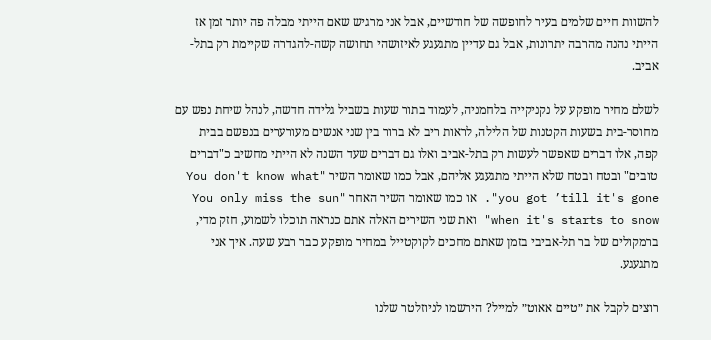להשוות חיים שלמים בעיר לחופשה של חודשיים, אבל אני מרגיש שאם הייתי מבלה פה יותר זמן אז הייתי נהנה מהרבה יתרונות, אבל גם עדיין מתגעגע לאיזושהי תחושה קשה-להגדרה שקיימת רק בתל-אביב.

לשלם מחיר מופקע על נקניקייה בלחמניה, לעמוד בתור שעות בשביל גלידה חדשה, לנהל שיחת נפש עם מחוסר-בית בשעות הקטנות של הלילה, לראות ריב לא ברור בין שני אנשים מעורערים בנפשם בבית קפה, אלו דברים שאפשר לעשות רק בתל-אביב ואלו גם דברים שעד השנה לא הייתי מחשיב כ"דברים טובים" ובטח ובטח שלא הייתי מתגעגע אליהם, אבל כמו שאומר השיר "You don't know what you got ’till it's gone". או כמו שאומר השיר האחר "You only miss the sun when it's starts to snow" ואת שני השירים האלה אתם כנראה תוכלו לשמוע, חזק מדי, ברמקולים של בר תל-אביבי בזמן שאתם מחכים לקוקטייל במחיר מופקע כבר רבע שעה. איך אני מתגעגע.

רוצים לקבל את ״טיים אאוט״ למייל? הירשמו לניוזלטר שלנו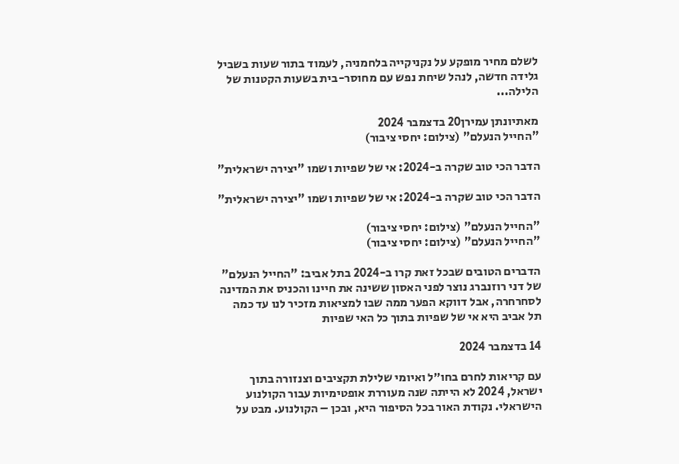לשלם מחיר מופקע על נקניקייה בלחמניה, לעמוד בתור שעות בשביל גלידה חדשה, לנהל שיחת נפש עם מחוסר-בית בשעות הקטנות של הלילה...

מאתיונתן עמירן20 בדצמבר 2024
"החייל הנעלם" (צילום: יחסי ציבור)

הדבר הכי טוב שקרה ב-2024: אי של שפיות ושמו "יצירה ישראלית"

הדבר הכי טוב שקרה ב-2024: אי של שפיות ושמו "יצירה ישראלית"

"החייל הנעלם" (צילום: יחסי ציבור)
"החייל הנעלם" (צילום: יחסי ציבור)

הדברים הטובים שבכל זאת קרו ב-2024 בתל אביב: "החייל הנעלם" של דני רוזנברג נוצר לפני האסון ששינה את חיינו והכניס את המדינה לסחרחרה, אבל דווקא הפער ממה שבו למציאות מזכיר לנו עד כמה תל אביב היא אי של שפיות בתוך כל האי שפיות

14 בדצמבר 2024

עם קריאות לחרם בחו״ל ואיומי שלילת תקציבים וצנזורה בתוך ישראל, 2024 לא הייתה שנה מעוררת אופטימיות עבור הקולנוע הישראלי. נקודת האור בכל הסיפור היא, ובכן – הקולנוע. מבט על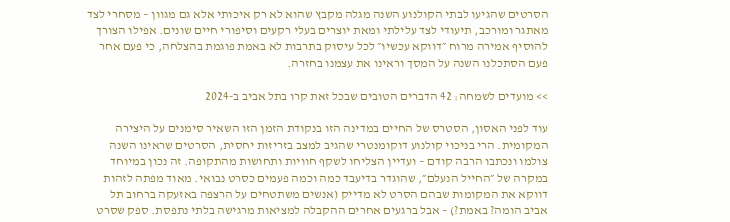הסרטים שהגיעו לבתי הקולנוע השנה מגלה מקבץ שהוא לא רק איכותי אלא גם מגוון – מסחרי לצד מאתגר ומורכב, תיעודי לצד עלילתי ומאת יוצרים בעלי רקעים וסיפורי חיים שונים. אפילו הצורך להוסיף אמירה מרוח ״דווקא עכשיו״ לכל עיסוק בתרבות לא באמת פוגמת בהצלחה, כי פעם אחר פעם הסתכלנו השנה על המסך וראינו את עצמנו בחזרה.

>> מועדים לשמחה: 42 הדברים הטובים שבכל זאת קרו בתל אביב ב-2024

עוד לפני האסון, הסטרס של החיים במדינה הזו בנקודת הזמן הזו השאיר סימנים על היצירה המקומית. הרי בניכוי קולנוע דוקומנטרי שהגיב למצב בזריזות יחסית, הסרטים שראינו השנה צולמו ונכתבו הרבה קודם – ועדיין הצליחו לשקף חוויות ותחושות מהתקופה. זה נכון במיוחד במקרה של ״החייל הנעלם״, שהוגדר בדיעבד כמה וכמה פעמים כסרט נבואי. מאוד מפתה לזהות דווקא את המקומות שבהם הסרט לא מדייק (אנשים משתטחים על הרצפה באזעקה ברחוב תל אביב הומה? באמת?) – אבל ברגעים אחרים ההקבלה למציאות מרגישה בלתי נתפסת. ספק שסרט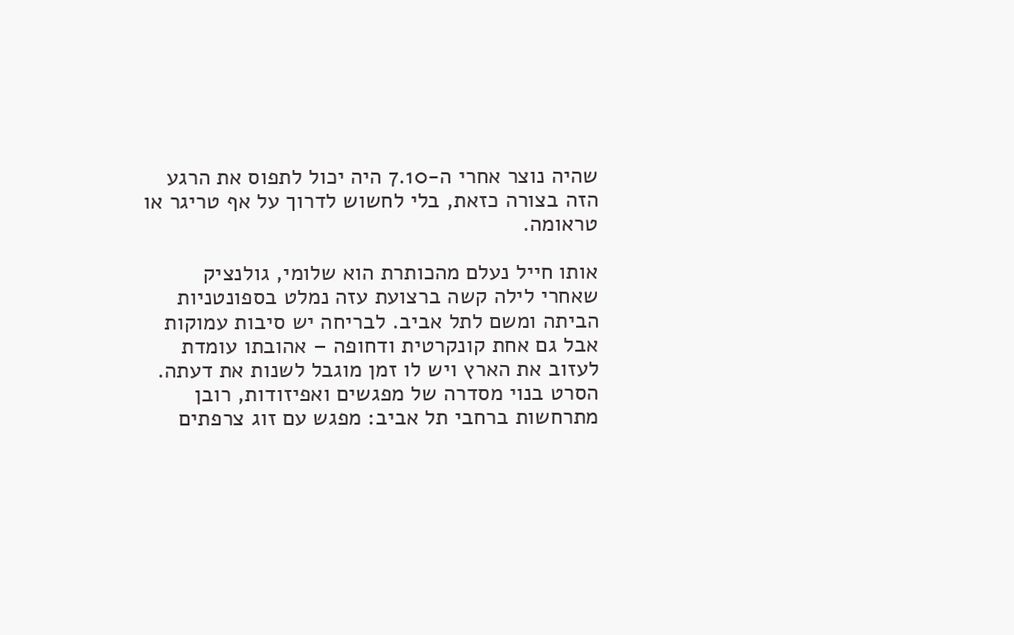שהיה נוצר אחרי ה-7.10 היה יכול לתפוס את הרגע הזה בצורה כזאת, בלי לחשוש לדרוך על אף טריגר או טראומה.

אותו חייל נעלם מהכותרת הוא שלומי, גולנציק שאחרי לילה קשה ברצועת עזה נמלט בספונטניות הביתה ומשם לתל אביב. לבריחה יש סיבות עמוקות אבל גם אחת קונקרטית ודחופה – אהובתו עומדת לעזוב את הארץ ויש לו זמן מוגבל לשנות את דעתה. הסרט בנוי מסדרה של מפגשים ואפיזודות, רובן מתרחשות ברחבי תל אביב: מפגש עם זוג צרפתים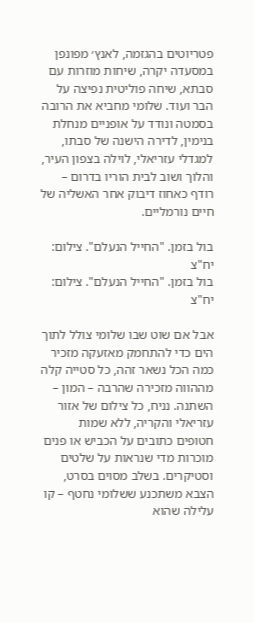פטריוטים בהגזמה, לאנץ׳ מפונפן במסעדה יקרה, שיחות מוזרות עם סבתא, שיחה פוליטית נפיצה על הבר ועוד. שלומי מחביא את הרובה בסמטה ונודד על אופניים מנחלת בנימין, לדירה הישנה של סבתו, למגדלי עזריאלי, לוילה בצפון העיר, והלוך ושוב לבית הוריו בדרום – רודף כאחוז דיבוק אחר האשליה של חיים נורמליים.

בול בזמן. "החייל הנעלם". צילום: יח"צ
בול בזמן. "החייל הנעלם". צילום: יח"צ

אבל אם שוט שבו שלומי צולל לתוך הים כדי להתחמק מאזעקה מזכיר כמה הכל נשאר זהה, כל סטייה קלה מההווה מזכירה שהרבה – המון – השתנה. נניח, כל צילום של אזור עזריאלי והקריה, ללא שמות חטופים כתובים על הכביש או פנים מוכרות מדי שנראות על שלטים וסטיקרים. בשלב מסוים בסרט, הצבא משתכנע ששלומי נחטף – קו עלילה שהוא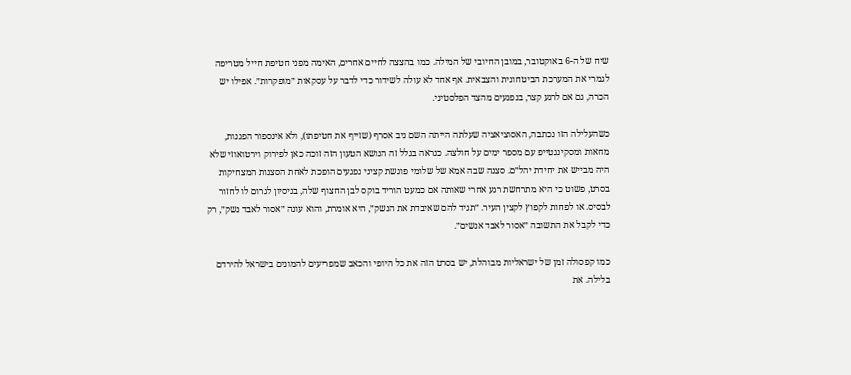שיח של ה-6 באוקטובר, במובן החיובי של המילה. כמו בהצצה לחיים אחרים, האימה מפני חטיפת חייל מטריפה לגמרי את המערכת הביטחונית והצבאית. אף אחד לא עולה לשידור כדי לדבר על עסקאות ״מופקרות״. אפילו יש הכרה, גם אם לרגע קצר, בנפגעים מהצד הפלסטיני.

כשהעלילה הזו נכתבה, האסוציאציה שעלתה הייתה השם ניב אסרף (שזייף את חטיפתו), ולא אינספור הפגנות, מחאות ומסקינגטייפ עם מספר ימים על חולצה. כנראה בגלל זה הנושא הטעון הזה זוכה כאן לפירוק וירטואוזי שלא היה מבייש את יחידת יהל״ם. סצנה שבה אמא של שלומי פוגשת קציני נפגעים הופכת לאחת הסצנות המצחיקות בסרט, פשוט כי היא מתרחשת רגע אחרי שאותה אם כמעט הוריד בוקס לבן החצוף שלה, בניסיון לגרום לו לחזור לבסיס. או לפחות לקפוץ לקצין העיר. ״תגיד להם שאיבדת את הנשק״, היא אומרת, והוא עונה ״אסור לאבד נשק״, רק כדי לקבל את התשובה ״אסור לאבד אנשים״.

כמו קפסולה זמן של ישראליות מבוהלת, יש בסרט הזה את כל היופי והכאב שמפריעים להמונים בישראל להירדם בלילה. את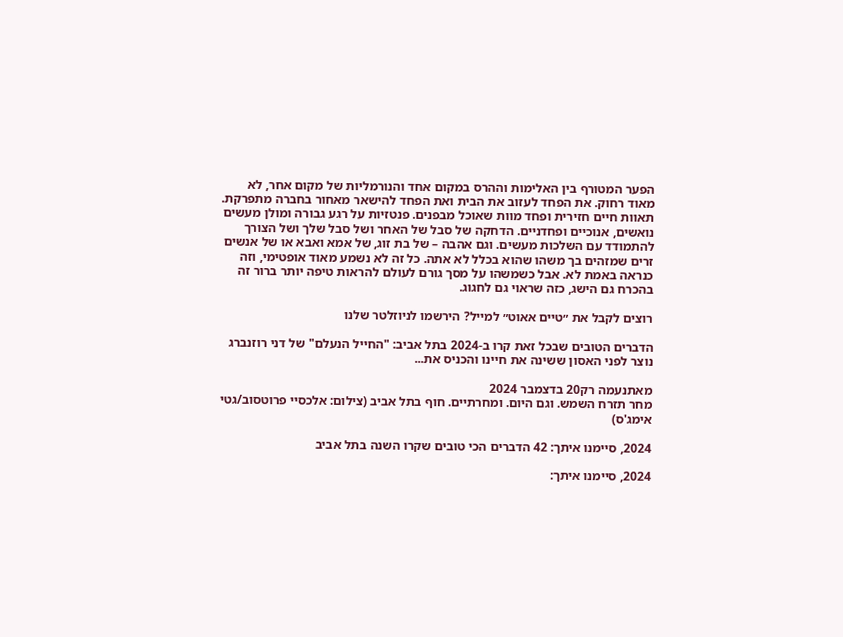הפער המטורף בין האלימות וההרס במקום אחד והנורמליות של מקום אחר, לא מאוד רחוק. את הפחד לעזוב את הבית ואת הפחד להישאר מאחור בחברה מתפרקת. תאוות חיים חזירית ופחד מוות שאוכל מבפנים. פנטזיות על רגע גבורה ומולן מעשים נואשים, אנוכיים ופחדניים. הדחקה של סבל של האחר ושל סבל שלך ושל הצורך להתמודד עם השלכות מעשים. וגם אהבה – של בת זוג, של אמא ואבא או של אנשים זרים שמזהים בך משהו שהוא בכלל לא אתה. כל זה לא נשמע מאוד אופטימי, וזה כנראה באמת לא. אבל כשמשהו על מסך גורם לעולם להראות טיפה יותר ברור זה בהכרח גם הישג, כזה שראוי גם לחגוג.

רוצים לקבל את ״טיים אאוט״ למייל? הירשמו לניוזלטר שלנו

הדברים הטובים שבכל זאת קרו ב-2024 בתל אביב: "החייל הנעלם" של דני רוזנברג נוצר לפני האסון ששינה את חיינו והכניס את...

מאתנעמה רק20 בדצמבר 2024
מחר תזרח השמש. וגם היום. ומחרתיים. חוף בתל אביב (צילום: אלכסיי פרוטסוב/גטי אימג'ס)

2024, סיימנו איתך: 42 הדברים הכי טובים שקרו השנה בתל אביב

2024, סיימנו איתך: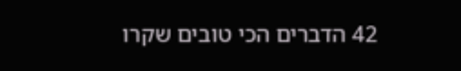42 הדברים הכי טובים שקרו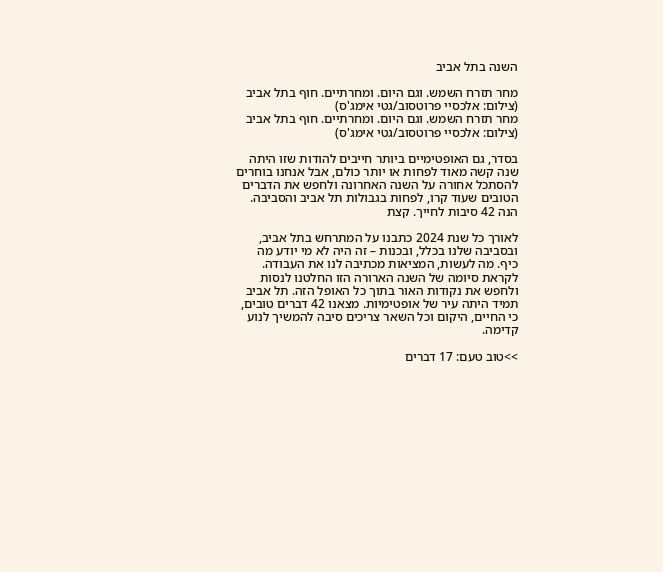השנה בתל אביב

מחר תזרח השמש. וגם היום. ומחרתיים. חוף בתל אביב (צילום: אלכסיי פרוטסוב/גטי אימג'ס)
מחר תזרח השמש. וגם היום. ומחרתיים. חוף בתל אביב (צילום: אלכסיי פרוטסוב/גטי אימג'ס)

בסדר, גם האופטימיים ביותר חייבים להודות שזו היתה שנה קשה מאוד לפחות או יותר כולם, אבל אנחנו בוחרים להסתכל אחורה על השנה האחרונה ולחפש את הדברים הטובים שעוד קרו, לפחות בגבולות תל אביב והסביבה. הנה 42 סיבות לחייך. קצת

לאורך כל שנת 2024 כתבנו על המתרחש בתל אביב, ובסביבה שלנו בכלל, ובכנות – זה היה לא מי יודע מה כיף. מה לעשות, המציאות מכתיבה לנו את העבודה. לקראת סיומה של השנה הארורה הזו החלטנו לנסות ולחפש את נקודות האור בתוך כל האופל הזה. תל אביב תמיד היתה עיר של אופטימיות. מצאנו 42 דברים טובים, כי החיים, היקום וכל השאר צריכים סיבה להמשיך לנוע קדימה.

>>טוב טעם: 17 דברים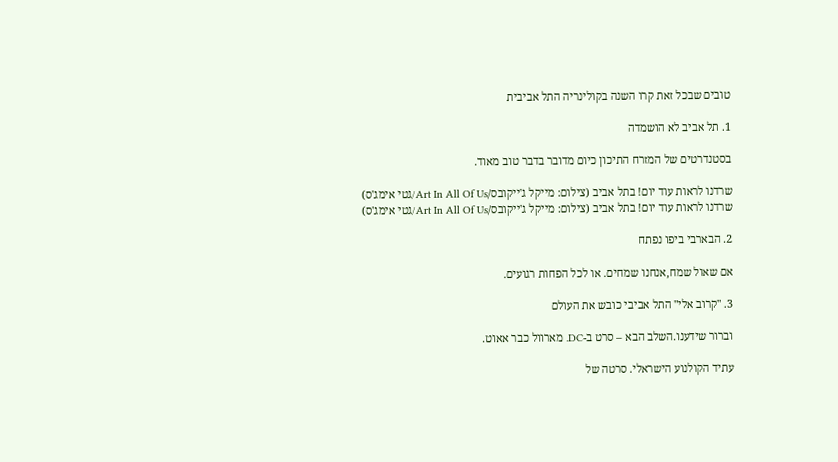טובים שבכל זאת קרו השנה בקולינריה התל אביבית

1. תל אביב לא הושמדה

בסטנדרטים של המזרח התיכון כיום מדובר בדבר טוב מאוד.

שרדנו לראות עוד יום! בתל אביב (צילום: מייקל ג'ייקובס/Art In All Of Us/גטי אימג'ס)
שרדנו לראות עוד יום! בתל אביב (צילום: מייקל ג'ייקובס/Art In All Of Us/גטי אימג'ס)

2. הבארבי ביפו נפתח

אם שאול שמח,אנחנו שמחים. או לכל הפחות רגועים.

3. "קרוב אלי" התל אביבי כובש את העולם

וברור שידענו.השלב הבא – סרט ב-DC. מארוול כבר אאוט.

עתיד הקולנוע הישראלי. סרטה של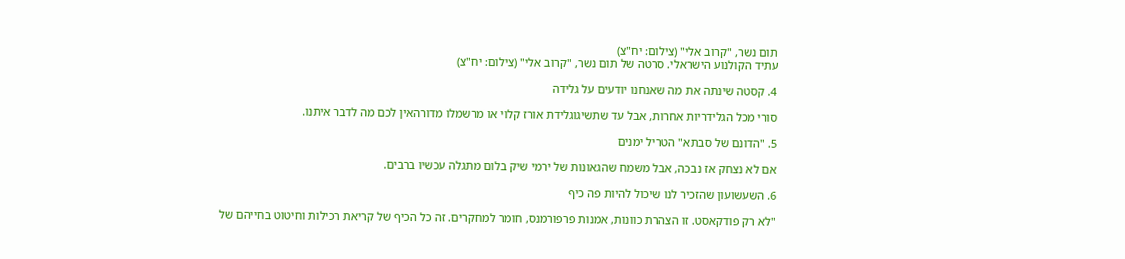תום נשר, "קרוב אלי" (צילום: יח"צ)
עתיד הקולנוע הישראלי. סרטה של תום נשר, "קרוב אלי" (צילום: יח"צ)

4. קסטה שינתה את מה שאנחנו יודעים על גלידה

סורי מכל הגלידריות אחרות, אבל עד שתשיגוגלידת אורז קלוי או מרשמלו מדורהאין לכם מה לדבר איתנו.

5. "הדונם של סבתא" הטריל ימנים

אם לא נצחק אז נבכה, אבל משמח שהגאונות של ירמי שיק בלום מתגלה עכשיו ברבים.

6. השעשועון שהזכיר לנו שיכול להיות פה כיף

"לא רק פודקאסט. זו הצהרת כוונות, אמנות פרפורמנס, חומר למחקרים. זה כל הכיף של קריאת רכילות וחיטוט בחייהם של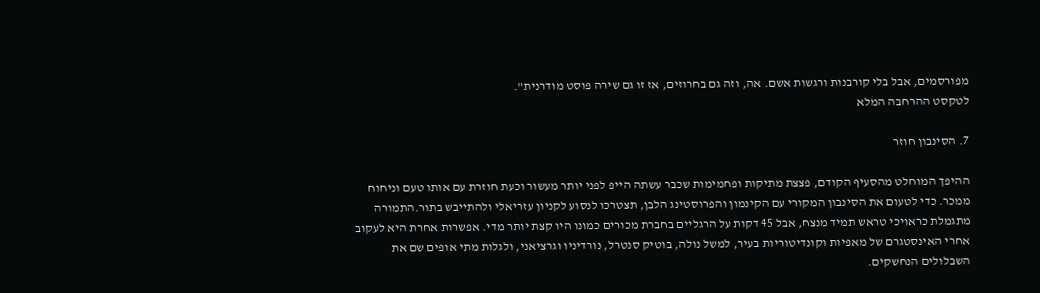מפורסמים, אבל בלי קורבנות ורגשות אשם. אה, וזה גם בחרוזים, אז זו גם שירה פוסט מודרנית".
לטקסט ההרחבה המלא

7. הסינבון חוזר

ההיפך המוחלט מהסעיף הקודם, פצצת מתיקות ופחמימות שכבר עשתה הייפ לפני יותר מעשור וכעת חוזרת עם אותו טעם וניחוח ממכר. כדי לטעום את הסינבון המקורי עם הקינמון והפרוסטינג הלבן, תצטרכו לנסוע לקניון עזריאלי ולהתייבש בתור.התמורה מתגמלת כראויכי טראש תמיד מנצח, אבל 45 דקות על הרגליים בחברת מכורים כמונו היו קצת יותר מדי. אפשרות אחרת היא לעקוב אחרי האינסטגרם של מאפיות וקונדיטוריות בעיר, למשל נולה, בוטיק סנטרל, נורדיניו וגרציאני, ולגלות מתי אופים שם את השבלולים הנחשקים.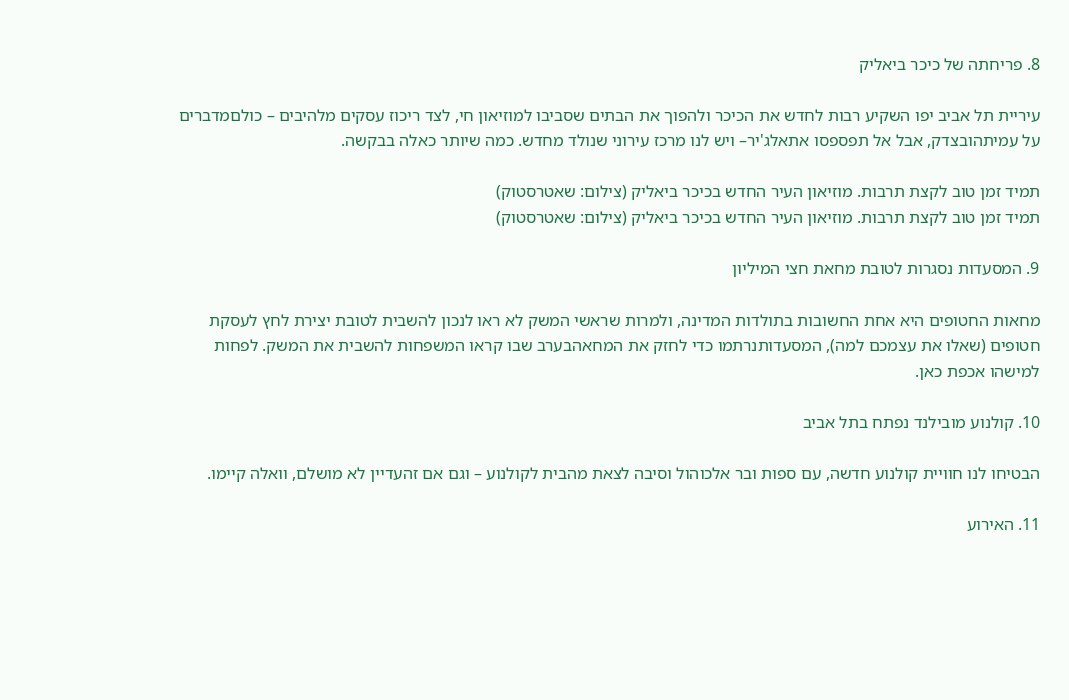8. פריחתה של כיכר ביאליק

עיריית תל אביב יפו השקיע רבות לחדש את הכיכר ולהפוך את הבתים שסביבו למוזיאון חי, לצד ריכוז עסקים מלהיבים – כולםמדברים על עמיתהובצדק, אבל אל תפספסו אתאלג'יר– ויש לנו מרכז עירוני שנולד מחדש. כמה שיותר כאלה בבקשה.

תמיד זמן טוב לקצת תרבות. מוזיאון העיר החדש בכיכר ביאליק (צילום: שאטרסטוק)
תמיד זמן טוב לקצת תרבות. מוזיאון העיר החדש בכיכר ביאליק (צילום: שאטרסטוק)

9. המסעדות נסגרות לטובת מחאת חצי המיליון

מחאות החטופים היא אחת החשובות בתולדות המדינה, ולמרות שראשי המשק לא ראו לנכון להשבית לטובת יצירת לחץ לעסקת חטופים (שאלו את עצמכם למה), המסעדותנרתמו כדי לחזק את המחאהבערב שבו קראו המשפחות להשבית את המשק. לפחות למישהו אכפת כאן.

10. קולנוע מובילנד נפתח בתל אביב

הבטיחו לנו חוויית קולנוע חדשה, עם ספות ובר אלכוהול וסיבה לצאת מהבית לקולנוע – וגם אם זהעדיין לא מושלם, וואלה קיימו.

11. האירוע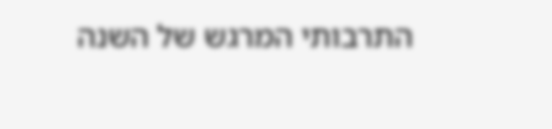התרבותי המרגש של השנה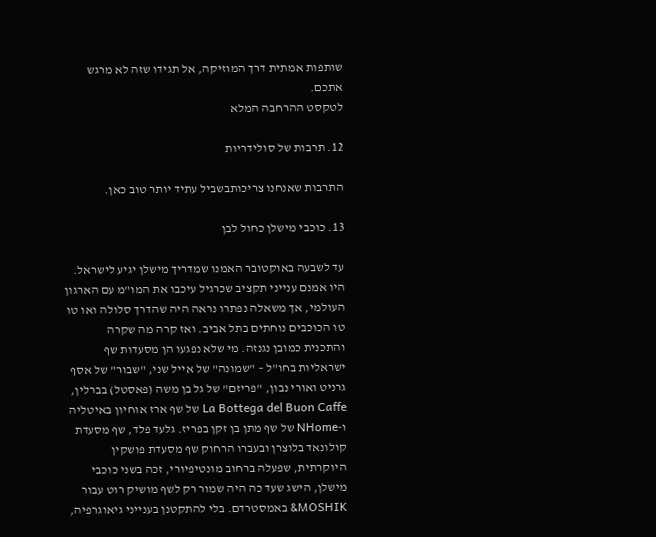שותפות אמתית דרך המוזיקה, אל תגידו שזה לא מרגש אתכם.
לטקסט ההרחבה המלא

12. תרבות של סולידריות

התרבות שאנחנו צריכותבשביל עתיד יותר טוב כאן.

13. כוכבי מישלן כחול לבן

עד לשבעה באוקטובר האמנו שמדריך מישלן יגיע לישראל. היו אמנם ענייני תקציב שכרגיל עיכבו את המו"מ עם הארגון העולמי, אך משאלה נפתרו נראה היה שהדרך סלולה ואו טו טו הכוכבים נוחתים בתל אביב. ואז קרה מה שקרה והתכנית כמובן נגנזה. מי שלא נפגעו הן מסעדות שף ישראליות בחו"ל – "שמונה" של אייל שני, "שבור" של אסף גרניט ואורי נבון, "פריזם" של גל בן משה (פאסטל) בברלין, La Bottega del Buon Caffe של שף ארז אוחיון באיטליה ו-NHome של שף מתן בן זקן בפריז. גלעד פלד, שף מסעדת קולונאד בלוצרן ובעברו הרחוק שף מסעדת פושקין היוקרתית, שפעלה ברחוב מונטיפיורי, זכה בשני כוכבי מישלן, הישג שעד כה היה שמור רק לשף מושיק רוט עבור MOSHIK& באמסטרדם. בלי להתקטנן בענייני גיאוגרפיה,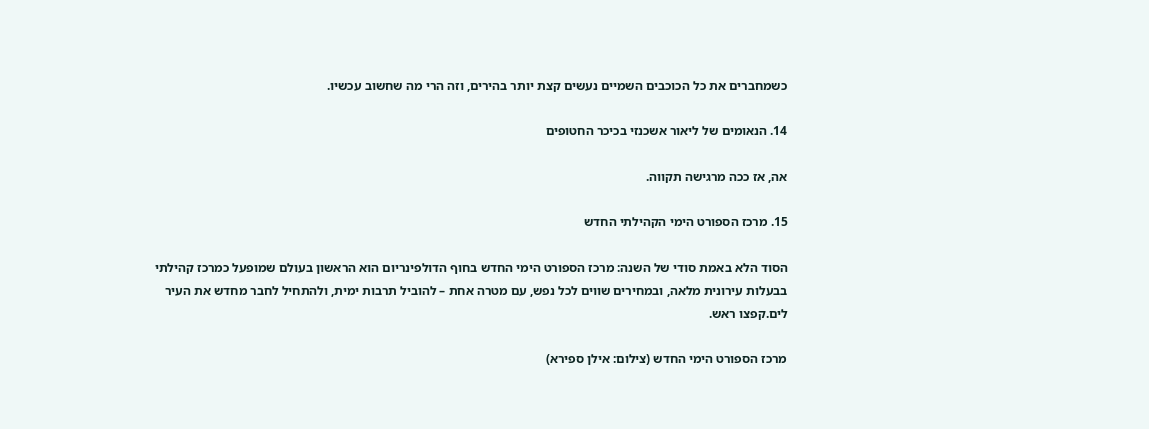כשמחברים את כל הכוכבים השמיים נעשים קצת יותר בהירים, וזה הרי מה שחשוב עכשיו.

14. הנאומים של ליאור אשכנזי בכיכר החטופים

אה, אז ככה מרגישה תקווה.

15. מרכז הספורט הימי הקהילתי החדש

הסוד הלא באמת סודי של השנה: מרכז הספורט הימי החדש בחוף הדולפינריום הוא הראשון בעולם שמופעל כמרכז קהילתי בבעלות עירונית מלאה, ובמחירים שווים לכל נפש, עם מטרה אחת – להוביל תרבות ימית, ולהתחיל לחבר מחדש את העיר לים.קפצו ראש.

מרכז הספורט הימי החדש (צילום: אילן ספירא)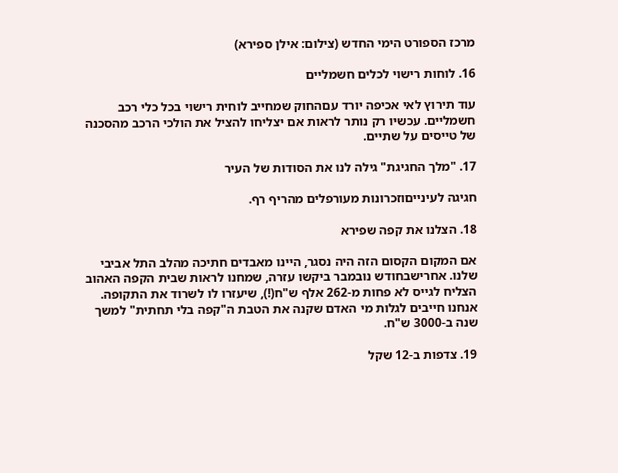מרכז הספורט הימי החדש (צילום: אילן ספירא)

16. לוחות רישוי לכלים חשמליים

עוד תירוץ לאי אכיפה יורד עםהחוק שמחייב לוחית רישוי בכל כלי רכב חשמליים. עכשיו רק נותר לראות אם יצליחו להציל את הולכי הרכב מהסכנה של טייסים על שתיים.

17. "מלך החגיגת" גילה לנו את הסודות של העיר

חגיגה לעינייםוזכרונות מעורפלים מהריף רף.

18. הצלנו את קפה שפירא

אם המקום הקסום הזה היה נסגר, היינו מאבדים חתיכה מהלב התל אביבי שלנו. אחרישבחודש נובמבר ביקשו עזרה, שמחנו לראות שבית הקפה האהוב הצליח לגייס לא פחות מ-262 אלף ש"ח(!), שיעזרו לו לשרוד את התקופה. אנחנו חייבים לגלות מי האדם שקנה את הטבת ה"קפה בלי תחתית" למשך שנה ב-3000 ש"ח.

19. צדפות ב-12 שקל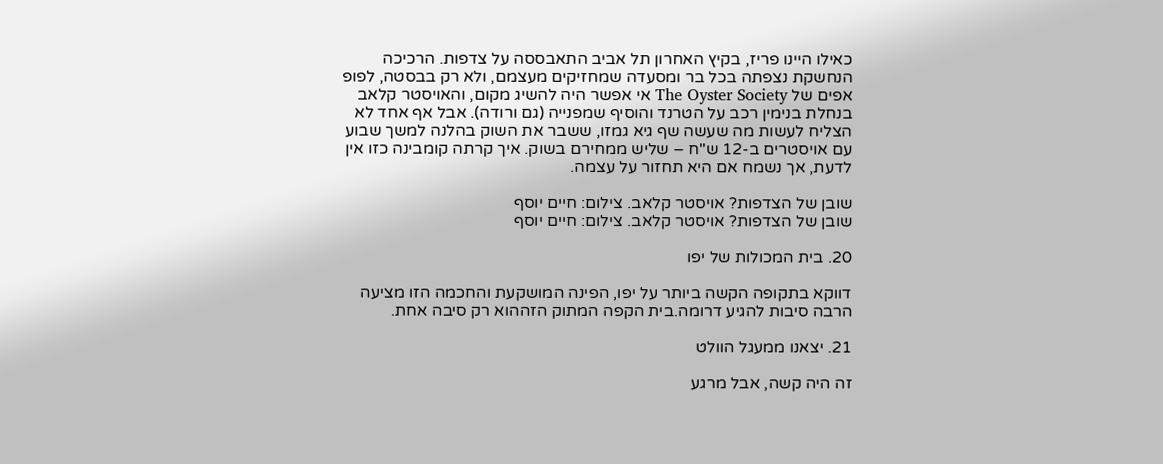כאילו היינו פריז, בקיץ האחרון תל אביב התאבססה על צדפות. הרכיכה הנחשקת נצפתה בכל בר ומסעדה שמחזיקים מעצמם, ולא רק בבסטה, לפופ אפים של The Oyster Society אי אפשר היה להשיג מקום, והאויסטר קלאב בנחלת בנימין רכב על הטרנד והוסיף שמפנייה (גם ורודה). אבל אף אחד לא הצליח לעשות מה שעשה שף גיא גמזו, ששבר את השוק בהלנה למשך שבוע עם אויסטרים ב-12 ש"ח – שליש ממחירם בשוק. איך קרתה קומבינה כזו אין לדעת, אך נשמח אם היא תחזור על עצמה.

שובן של הצדפות? אויסטר קלאב. צילום: חיים יוסף
שובן של הצדפות? אויסטר קלאב. צילום: חיים יוסף

20. בית המכולות של יפו

דווקא בתקופה הקשה ביותר על יפו, הפינה המושקעת והחכמה הזו מציעה הרבה סיבות להגיע דרומה.בית הקפה המתוק הזההוא רק סיבה אחת.

21. יצאנו ממעגל הוולט

זה היה קשה, אבל מרגע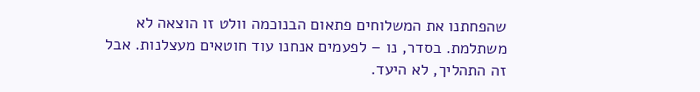שהפחתנו את המשלוחים פתאום הבנוכמה וולט זו הוצאה לא משתלמת. בסדר, נו – לפעמים אנחנו עוד חוטאים מעצלנות. אבל זה התהליך, לא היעד.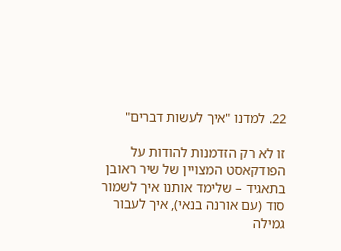22. למדנו "איך לעשות דברים"

זו לא רק הזדמנות להודות על הפודקאסט המצויין של שיר ראובן בתאגיד – שלימד אותנו איך לשמור סוד (עם אורנה בנאי), איך לעבור גמילה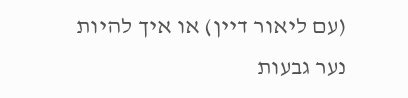(עם ליאור דיין) או איך להיות נער גבעות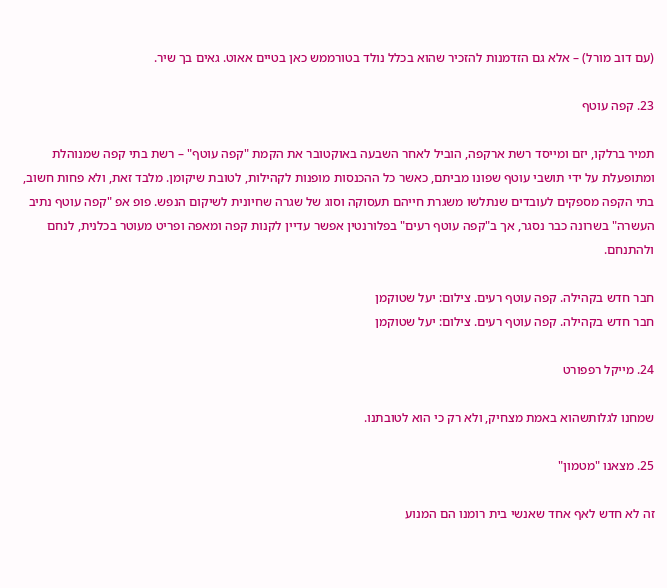(עם דוב מורל) – אלא גם הזדמנות להזכיר שהוא בכלל נולד בטורממש כאן בטיים אאוט. גאים בך שיר.

23. קפה עוטף

תמיר ברלקו, יזם ומייסד רשת ארקפה, הוביל לאחר השבעה באוקטובר את הקמת "קפה עוטף" – רשת בתי קפה שמנוהלת ומתופעלת על ידי תושבי עוטף שפונו מביתם, כאשר כל ההכנסות מופנות לקהילות, לטובת שיקומן. מלבד זאת, ולא פחות חשוב, בתי הקפה מספקים לעובדים שנתלשו משגרת חייהם תעסוקה וסוג של שגרה שחיונית לשיקום הנפש. פופ אפ "קפה עוטף נתיב העשרה" בשרונה כבר נסגר, אך ב"קפה עוטף רעים" בפלורנטין אפשר עדיין לקנות קפה ומאפה ופריט מעוטר בכלנית, לנחם ולהתנחם.

חבר חדש בקהילה. קפה עוטף רעים. צילום: יעל שטוקמן
חבר חדש בקהילה. קפה עוטף רעים. צילום: יעל שטוקמן

24. מייקל רפפורט

שמחנו לגלותשהוא באמת מצחיק, ולא רק כי הוא לטובתנו.

25. מצאנו "מטמון"

זה לא חדש לאף אחד שאנשי בית רומנו הם המנוע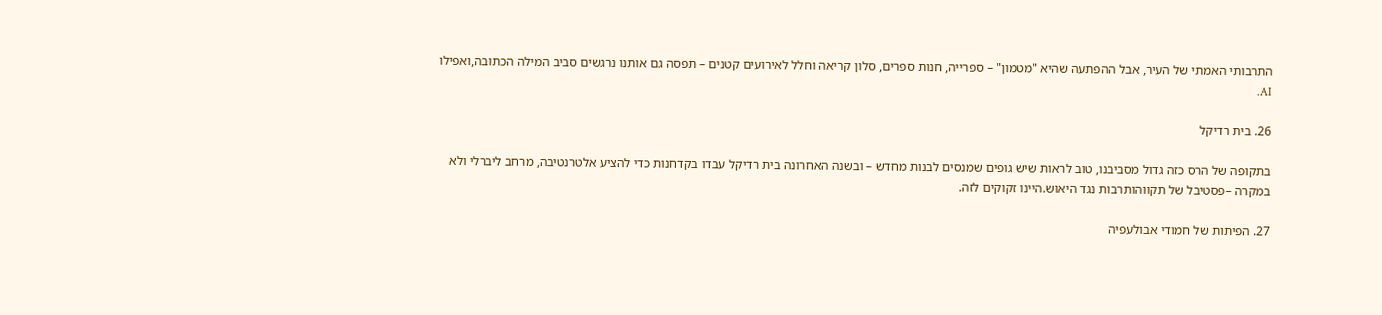התרבותי האמתי של העיר, אבל ההפתעה שהיא "מטמון" – ספרייה, חנות ספרים, סלון קריאה וחלל לאירועים קטנים – תפסה גם אותנו נרגשים סביב המילה הכתובה,ואפילו AI.

26. בית רדיקל

בתקופה של הרס כזה גדול מסביבנו, טוב לראות שיש גופים שמנסים לבנות מחדש – ובשנה האחרונה בית רדיקל עבדו בקדחנות כדי להציע אלטרנטיבה, מרחב ליברלי ולא במקרה –פסטיבל של תקווהותרבות נגד היאוש.היינו זקוקים לזה.

27. הפיתות של חמודי אבולעפיה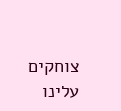צוחקים עלינו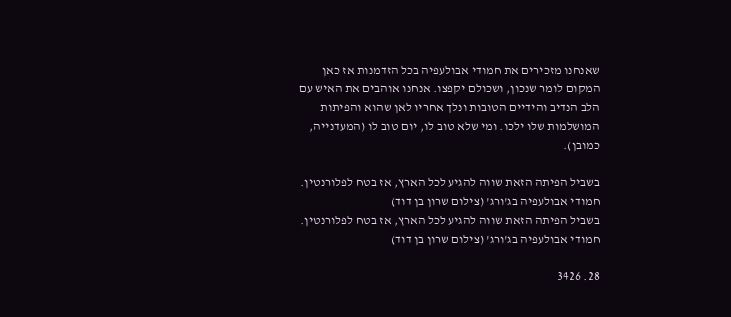שאנחנו מזכירים את חמודי אבולעפיה בכל הזדמנות אז כאן המקום לומר שנכון, ושכולם יקפצו. אנחנו אוהבים את האיש עם הלב הנדיב והידיים הטובות ונלך אחריו לאן שהוא והפיתות המושלמות שלו ילכו. ומי שלא טוב לו, יום טוב לו (המעדנייה, כמובן).

בשביל הפיתה הזאת שווה להגיע לכל הארץ, אז בטח לפלורנטין. חמודי אבולעפיה בג'ורג' (צילום שרון בן דוד)
בשביל הפיתה הזאת שווה להגיע לכל הארץ, אז בטח לפלורנטין. חמודי אבולעפיה בג'ורג' (צילום שרון בן דוד)

28. 3426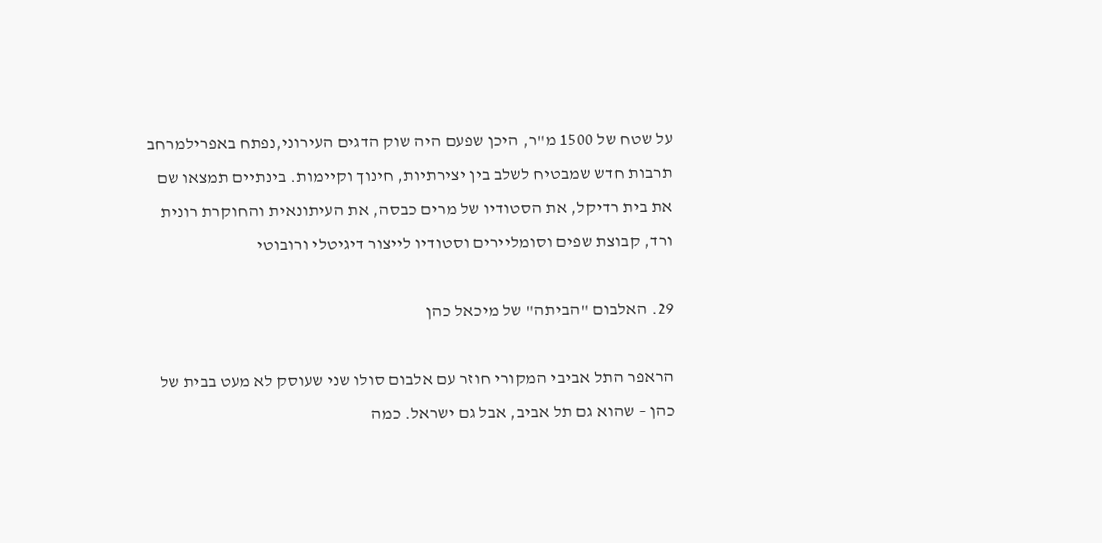על שטח של 1500 מ"ר, היכן שפעם היה שוק הדגים העירוני,נפתח באפרילמרחב תרבות חדש שמבטיח לשלב בין יצירתיות, חינוך וקיימות. בינתיים תמצאו שם את בית רדיקל, את הסטודיו של מרים כבסה, את העיתונאית והחוקרת רונית ורד, קבוצת שפים וסומליירים וסטודיו לייצור דיגיטלי ורובוטי

29. האלבום "הביתה" של מיכאל כהן

הראפר התל אביבי המקורי חוזר עם אלבום סולו שני שעוסק לא מעט בבית של כהן – שהוא גם תל אביב, אבל גם ישראל. כמה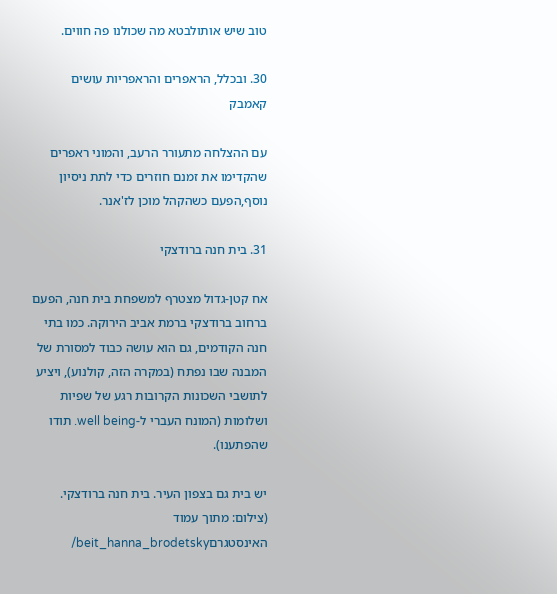טוב שיש אותולבטא מה שכולנו פה חווים.

30. ובכלל, הראפרים והראפריות עושים קאמבק

עם ההצלחה מתעורר הרעב, והמוני ראפרים שהקדימו את זמנם חוזרים כדי לתת ניסיון נוסף,הפעם כשהקהל מוכן לז'אנר.

31. בית חנה ברודצקי

אח קטן-גדול מצטרף למשפחת בית חנה, הפעם ברחוב ברודצקי ברמת אביב הירוקה. כמו בתי חנה הקודמים, גם הוא עושה כבוד למסורת של המבנה שבו נפתח (במקרה הזה, קולנוע), ויציע לתושבי השכונות הקרובות רגע של שפיות ושלומות (המונח העברי ל-well being. תודו שהפתענו).

יש בית גם בצפון העיר. בית חנה ברודצקי. (צילום: מתוך עמוד האינסטגרםbeit_hanna_brodetsky/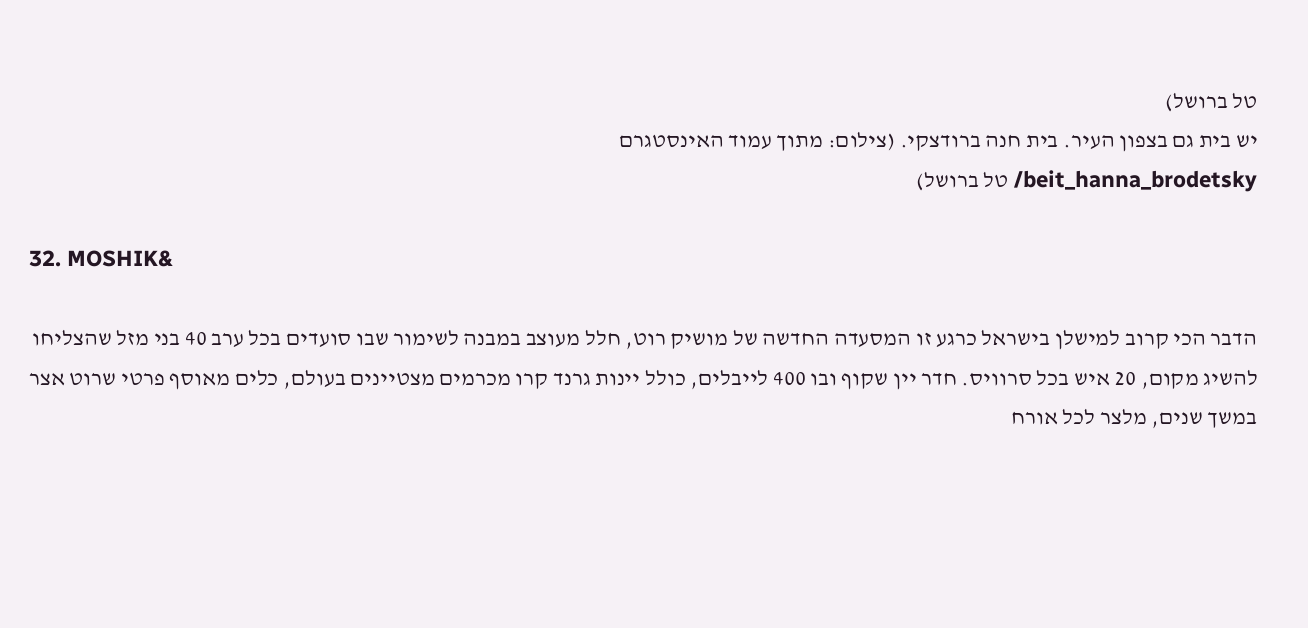טל ברושל)
יש בית גם בצפון העיר. בית חנה ברודצקי. (צילום: מתוך עמוד האינסטגרם
beit_hanna_brodetsky/ טל ברושל)

32. MOSHIK&

הדבר הכי קרוב למישלן בישראל כרגע זו המסעדה החדשה של מושיק רוט, חלל מעוצב במבנה לשימור שבו סועדים בכל ערב 40 בני מזל שהצליחו להשיג מקום, 20 איש בכל סרוויס. חדר יין שקוף ובו 400 לייבלים, כולל יינות גרנד קרו מכרמים מצטיינים בעולם, כלים מאוסף פרטי שרוט אצר במשך שנים, מלצר לכל אורח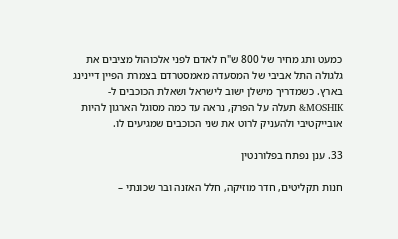כמעט ותג מחיר של 800 ש"ח לאדם לפני אלכוהול מציבים את גלגולה התל אביבי של המסעדה מאמסטרדם בצמרת הפיין דיינינג בארץ. כשמדריך מישלן ישוב לישראל ושאלת הכוכבים ל-MOSHIK& תעלה על הפרק, נראה עד כמה מסוגל הארגון להיות אובייקטיבי ולהעניק לרוט את שני הכוכבים שמגיעים לו.

33. ענן נפתח בפלורנטין

חנות תקליטים, חדר מוזיקה, חלל האזנה ובר שכונתי –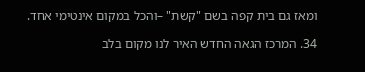ומאז גם בית קפה בשם "קשת" –והכל במקום אינטימי אחד.

34. המרכז הגאה החדש האיר לנו מקום בלב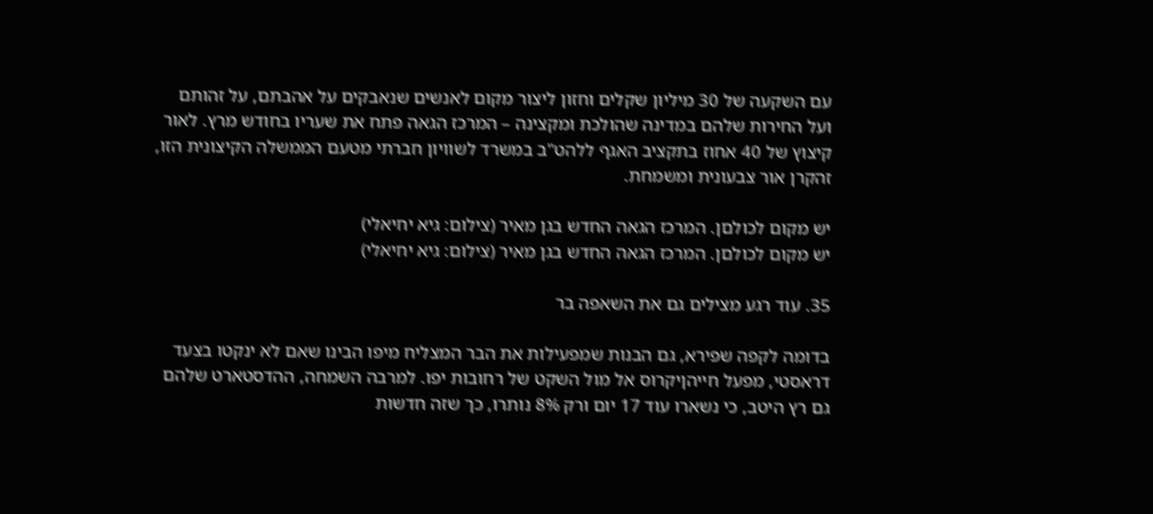עם השקעה של 30 מיליון שקלים וחזון ליצור מקום לאנשים שנאבקים על אהבתם, על זהותם ועל החירות שלהם במדינה שהולכת ומקצינה – המרכז הגאה פתח את שעריו בחודש מרץ. לאור קיצוץ של 40 אחוז בתקציב האגף ללהט"ב במשרד לשוויון חברתי מטעם הממשלה הקיצונית הזו, זהקרן אור צבעונית ומשמחת.

יש מקום לכולםן. המרכז הגאה החדש בגן מאיר (צילום: גיא יחיאלי)
יש מקום לכולםן. המרכז הגאה החדש בגן מאיר (צילום: גיא יחיאלי)

35. עוד רגע מצילים גם את השאפה בר

בדומה לקפה שפירא, גם הבנות שמפעילות את הבר המצליח מיפו הבינו שאם לא ינקטו בצעד דראסטי, מפעל חייהןיקרוס אל מול השקט של רחובות יפו. למרבה השמחה, ההדסטארט שלהם גם רץ היטב, כי נשארו עוד 17 יום ורק 8% נותרו, כך שזה חדשות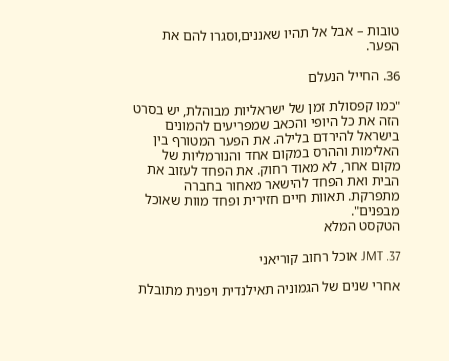טובות – אבל אל תהיו שאננים,וסגרו להם את הפער.

36. החייל הנעלם

"כמו קפסולת זמן של ישראליות מבוהלת, יש בסרט הזה את כל היופי והכאב שמפריעים להמונים בישראל להירדם בלילה. את הפער המטורף בין האלימות וההרס במקום אחד והנורמליות של מקום אחר, לא מאוד רחוק. את הפחד לעזוב את הבית ואת הפחד להישאר מאחור בחברה מתפרקת. תאוות חיים חזירית ופחד מוות שאוכל מבפנים".
הטקסט המלא

37. JMT אוכל רחוב קוריאני

אחרי שנים של הגמוניה תאילנדית ויפנית מתובלת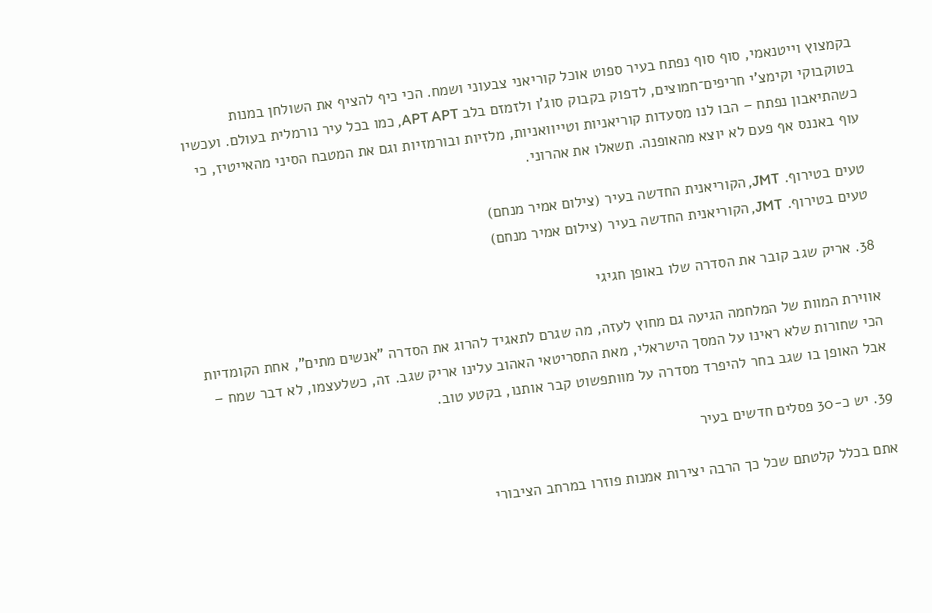בקמצוץ וייטנאמי, סוף סוף נפתח בעיר ספוט אוכל קוריאני צבעוני ושמח. הכי כיף להציף את השולחן במנות בטוקבוקי וקימצ'י חריפים־חמוצים, לדפוק בקבוק סוג'ו ולזמזם בלב APT APT, כמו בכל עיר נורמלית בעולם. ועכשיו כשהתיאבון נפתח – הבו לנו מסעדות קוריאניות וטייוואניות, מלזיות ובורמזיות וגם את המטבח הסיני מהאייטיז, כי עוף באננס אף פעם לא יוצא מהאופנה. תשאלו את אהרוני.

טעים בטירוף. JMT, הקוריאנית החדשה בעיר (צילום אמיר מנחם)
טעים בטירוף. JMT, הקוריאנית החדשה בעיר (צילום אמיר מנחם)

38. אריק שגב קובר את הסדרה שלו באופן חגיגי

אווירת המוות של המלחמה הגיעה גם מחוץ לעזה, מה שגרם לתאגיד להרוג את הסדרה "אנשים מתים", אחת הקומדיות הכי שחורות שלא ראינו על המסך הישראלי, מאת התסריטאי האהוב עלינו אריק שגב. זה, כשלעצמו, לא דבר שמח – אבל האופן בו שגב בחר להיפרד מסדרה על מוותפשוט קבר אותנו, בקטע טוב.

39. יש כ-30 פסלים חדשים בעיר

אתם בכלל קלטתם שכל כך הרבה יצירות אמנות פוזרו במרחב הציבורי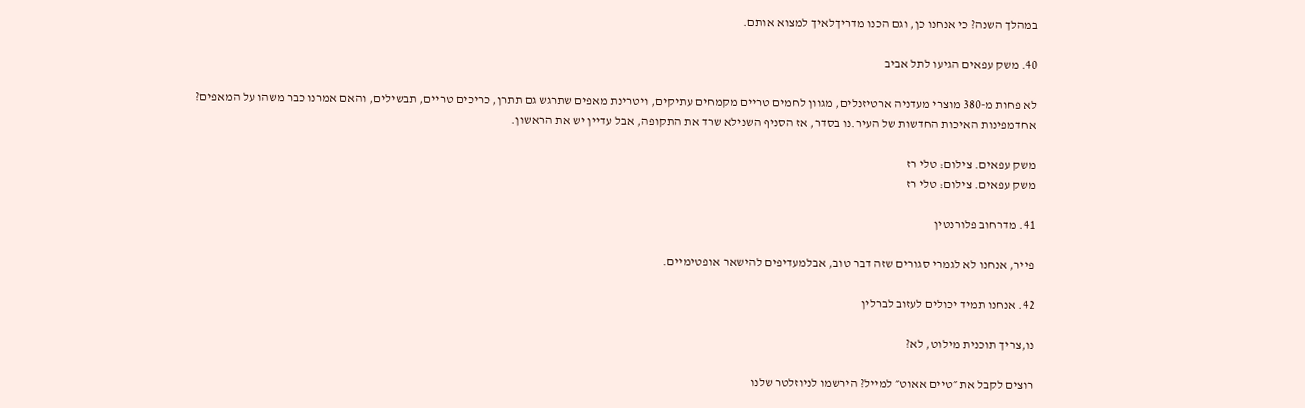במהלך השנה? כי אנחנו כן, וגם הכנו מדריךלאיך למצוא אותם.

40. משק עפאים הגיעו לתל אביב

לא פחות מ-380 מוצרי מעדניה ארטיזנלים, מגוון לחמים טריים מקמחים עתיקים, ויטרינת מאפים שתרגש גם תתרן, כריכים טריים, תבשילים, והאם אמרנו כבר משהו על המאפים? אחדמפינות האיכות החדשות של העיר.נו בסדר, אז הסניף השנילא שרד את התקופה, אבל עדיין יש את הראשון.

משק עפאים. צילום: טלי רז
משק עפאים. צילום: טלי רז

41. מדרחוב פלורנטין

פייר, אנחנו לא לגמרי סגורים שזה דבר טוב, אבלמעדיפים להישאר אופטימיים.

42. אנחנו תמיד יכולים לעזוב לברלין

נו,צריך תוכנית מילוט, לא?

רוצים לקבל את ״טיים אאוט״ למייל? הירשמו לניוזלטר שלנו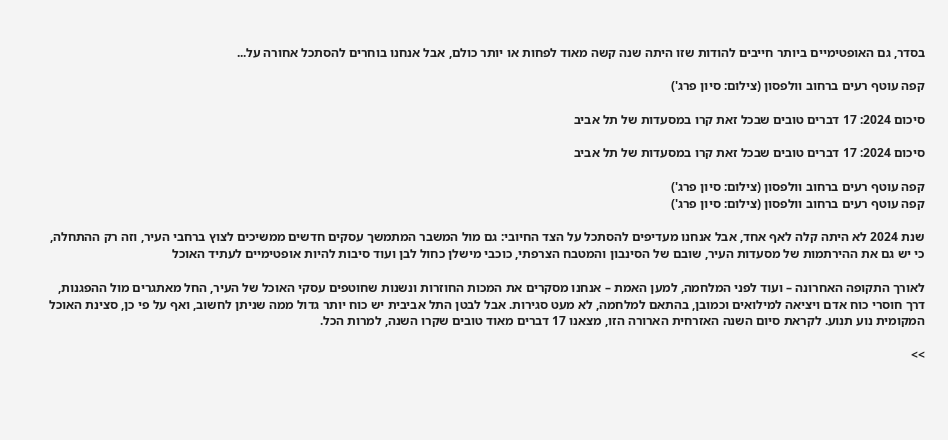בסדר, גם האופטימיים ביותר חייבים להודות שזו היתה שנה קשה מאוד לפחות או יותר כולם, אבל אנחנו בוחרים להסתכל אחורה על...

קפה עוטף רעים ברחוב וולפסון (צילום: סיון פרג')

סיכום 2024: 17 דברים טובים שבכל זאת קרו במסעדות של תל אביב

סיכום 2024: 17 דברים טובים שבכל זאת קרו במסעדות של תל אביב

קפה עוטף רעים ברחוב וולפסון (צילום: סיון פרג')
קפה עוטף רעים ברחוב וולפסון (צילום: סיון פרג')

שנת 2024 לא היתה קלה לאף אחד, אבל אנחנו מעדיפים להסתכל על הצד החיובי: גם מול המשבר המתמשך עסקים חדשים ממשיכים לצוץ ברחבי העיר, וזה רק ההתחלה, כי יש גם את ההירתמות של מסעדות העיר, שובם של הסינבון והמטבח הצרפתי, כוכבי מישלן כחול לבן ועוד סיבות להיות אופטימיים לעתיד האוכל

לאורך התקופה האחרונה – ועוד לפני המלחמה, למען האמת – אנחנו מסקרים את המכות החוזרות ונשנות שחוטפים עסקי האוכל של העיר, החל מאתגרים מול ההפגנות, דרך חוסרי כוח אדם ויציאה למילואים וכמובן, בהתאם למלחמה, לא מעט סגירות. אבל לבטן התל אביבית יש כוח יותר גדול ממה שניתן לחשוב, ואף על פי כן, סצינת האוכל המקומית נוע תנוע. לקראת סיום השנה האזרחית הארורה הזו, מצאנו 17 דברים מאוד טובים שקרו השנה, למרות הכל.

>>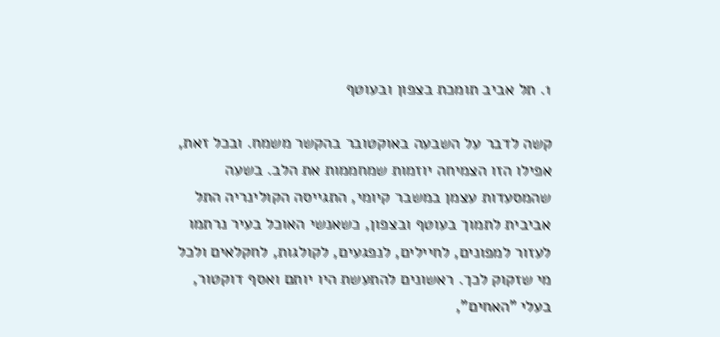1. תל אביב תומכת בצפון ובעוטף

קשה לדבר על השבעה באוקטובר בהקשר משמח. ובכל זאת, אפילו הזו הצמיחה יוזמות שמחממות את הלב. בשעה שהמסעדות עצמן במשבר קיומי, התגייסה הקולינריה התל אביבית לתמוך בעוטף ובצפון, כשאנשי האוכל בעיר נרתמו לעזור למפונים, לחיילים, לנפגעים, לקולגות, לחקלאים ולכל מי שזקוק לכך. ראשונים להתעשת היו יותם ואסף דוקטור, בעלי "האחים",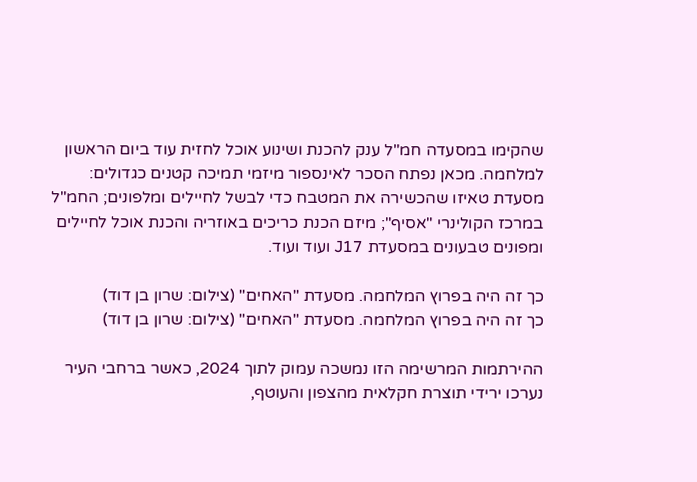שהקימו במסעדה חמ"ל ענק להכנת ושינוע אוכל לחזית עוד ביום הראשון למלחמה. מכאן נפתח הסכר לאינספור מיזמי תמיכה קטנים כגדולים: מסעדת טאיזו שהכשירה את המטבח כדי לבשל לחיילים ומלפונים; החמ"ל במרכז הקולינרי "אסיף"; מיזם הכנת כריכים באוזריה והכנת אוכל לחיילים ומפונים טבעונים במסעדת J17 ועוד ועוד.

כך זה היה בפרוץ המלחמה. מסעדת "האחים" (צילום: שרון בן דוד)
כך זה היה בפרוץ המלחמה. מסעדת "האחים" (צילום: שרון בן דוד)

ההירתמות המרשימה הזו נמשכה עמוק לתוך 2024, כאשר ברחבי העיר נערכו ירידי תוצרת חקלאית מהצפון והעוטף,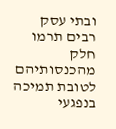ובתי עסק רבים תרמו חלק מהכנסותיהם לטובת תמיכה בנפגעי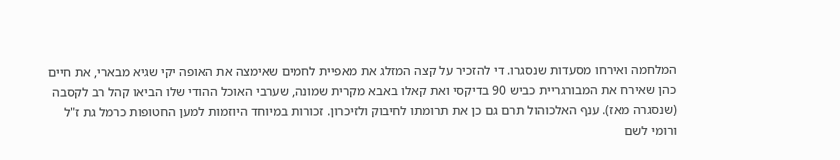המלחמה ואירחו מסעדות שנסגרו. די להזכיר על קצה המזלג את מאפיית לחמים שאימצה את האופה יקי שגיא מבארי, את חיים כהן שאירח את המבורגריית כביש 90 בדיקסי ואת קאלו באבא מקרית שמונה, שערבי האוכל ההודי שלו הביאו קהל רב לקסבה (שנסגרה מאז). ענף האלכוהול תרם גם כן את תרומתו לחיבוק ולזיכרון. זכורות במיוחד היוזמות למען החטופות כרמל גת ז"ל ורומי לשם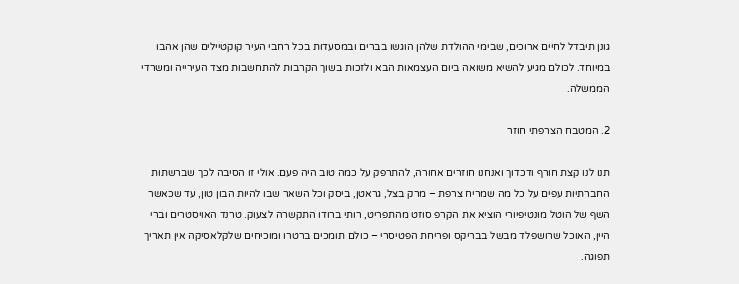גונן תיבדל לחיים ארוכים, שבימי ההולדת שלהן הוגשו בברים ובמסעדות בכל רחבי העיר קוקטיילים שהן אהבו במיוחד. לכולם מגיע להשיא משואה ביום העצמאות הבא ולזכות בשוך הקרבות להתחשבות מצד העירייה ומשרדי הממשלה.

2. המטבח הצרפתי חוזר

תנו לנו קצת חורף ודכדוך ואנחנו חוזרים אחורה, להתרפק על כמה טוב היה פעם. אולי זו הסיבה לכך שברשתות החברתיות עפים על כל מה שמריח צרפת – מרק בצל, גראטן, ביסק וכל השאר שבו להיות הבון טון, עד שכאשר השף של הוטל מונטיפיורי הוציא את הקרפ סוזט מהתפריט, רותי ברודו התקשרה לצעוק. טרנד האויסטרים וברי היין, האוכל שרושפלד מבשל בבריקס ופריחת הפטיסרי – כולם תומכים ברטרו ומוכיחים שלקלאסיקה אין תאריך תפוגה.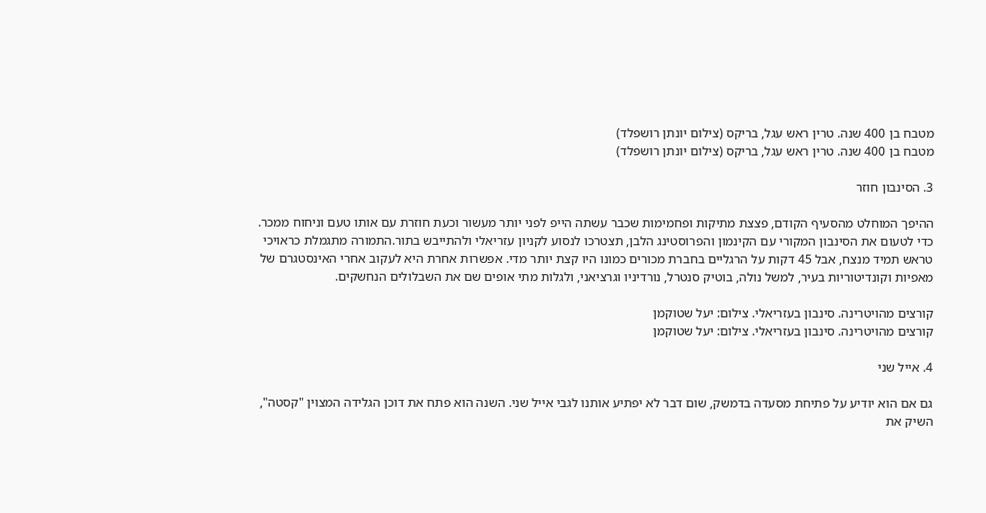מטבח בן 400 שנה. טרין ראש עגל, בריקס (צילום יונתן רושפלד)
מטבח בן 400 שנה. טרין ראש עגל, בריקס (צילום יונתן רושפלד)

3. הסינבון חוזר

ההיפך המוחלט מהסעיף הקודם, פצצת מתיקות ופחמימות שכבר עשתה הייפ לפני יותר מעשור וכעת חוזרת עם אותו טעם וניחוח ממכר. כדי לטעום את הסינבון המקורי עם הקינמון והפרוסטינג הלבן, תצטרכו לנסוע לקניון עזריאלי ולהתייבש בתור.התמורה מתגמלת כראויכי טראש תמיד מנצח, אבל 45 דקות על הרגליים בחברת מכורים כמונו היו קצת יותר מדי. אפשרות אחרת היא לעקוב אחרי האינסטגרם של מאפיות וקונדיטוריות בעיר, למשל נולה, בוטיק סנטרל, נורדיניו וגרציאני, ולגלות מתי אופים שם את השבלולים הנחשקים.

קורצים מהויטרינה. סינבון בעזריאלי. צילום: יעל שטוקמן
קורצים מהויטרינה. סינבון בעזריאלי. צילום: יעל שטוקמן

4. אייל שני

גם אם הוא יודיע על פתיחת מסעדה בדמשק, שום דבר לא יפתיע אותנו לגבי אייל שני. השנה הוא פתח את דוכן הגלידה המצוין "קסטה", השיק את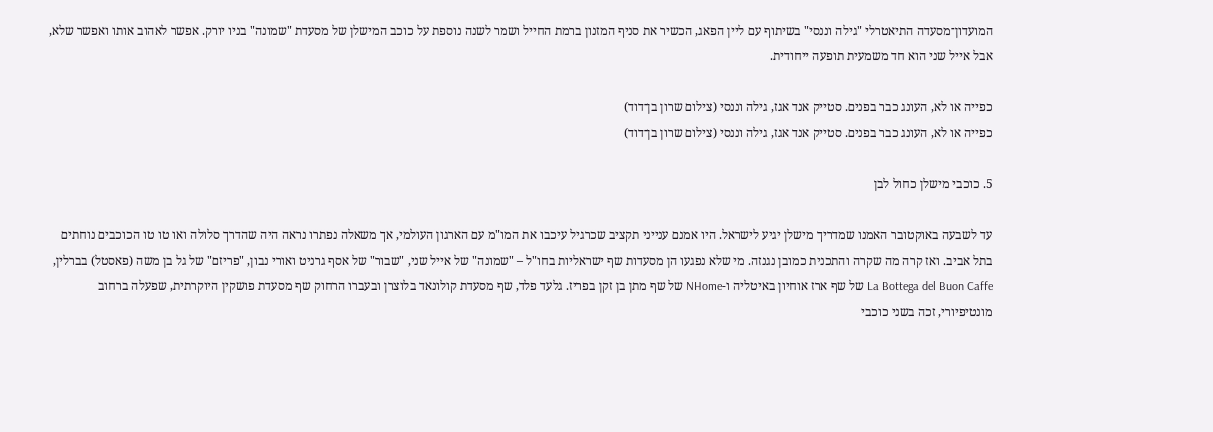המועדון־מסעדה התיאטרלי "גילה וננסי" בשיתוף עם ליין הפאג, הכשיר את סניף המזנון ברמת החייל ושמר לשנה נוספת על כוכב המישלן של מסעדת "שמונה" בניו יורק. אפשר לאהוב אותו ואפשר שלא, אבל אייל שני הוא חד משמעית תופעה ייחודית.

כפייה או לא, העונג כבר בפנים. סטייק אנד אגז, גילה וננסי (צילום שרון בן־דוד)
כפייה או לא, העונג כבר בפנים. סטייק אנד אגז, גילה וננסי (צילום שרון בן־דוד)

5. כוכבי מישלן כחול לבן

עד לשבעה באוקטובר האמנו שמדריך מישלן יגיע לישראל. היו אמנם ענייני תקציב שכרגיל עיכבו את המו"מ עם הארגון העולמי, אך משאלה נפתרו נראה היה שהדרך סלולה ואו טו טו הכוכבים נוחתים בתל אביב. ואז קרה מה שקרה והתכנית כמובן נגנזה. מי שלא נפגעו הן מסעדות שף ישראליות בחו"ל – "שמונה" של אייל שני, "שבור" של אסף גרניט ואורי נבון, "פריזם" של גל בן משה (פאסטל) בברלין, La Bottega del Buon Caffe של שף ארז אוחיון באיטליה ו-NHome של שף מתן בן זקן בפריז. גלעד פלד, שף מסעדת קולונאד בלוצרן ובעברו הרחוק שף מסעדת פושקין היוקרתית, שפעלה ברחוב מונטיפיורי, זכה בשני כוכבי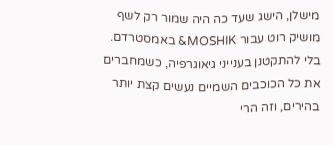מישלן, הישג שעד כה היה שמור רק לשף מושיק רוט עבור MOSHIK& באמסטרדם. בלי להתקטנן בענייני גיאוגרפיה, כשמחברים את כל הכוכבים השמיים נעשים קצת יותר בהירים, וזה הרי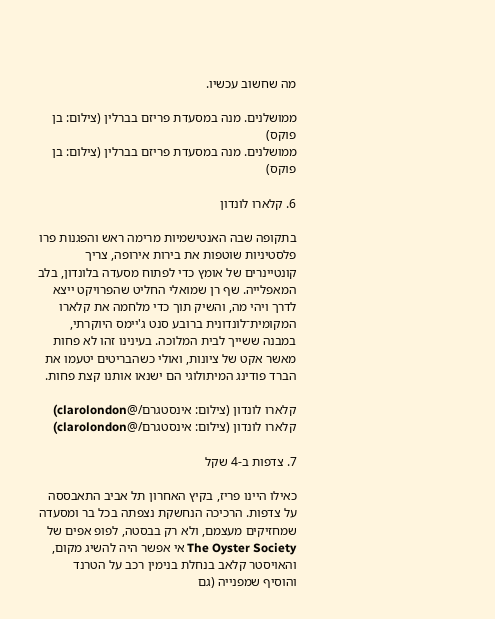מה שחשוב עכשיו.

ממושלנים. מנה במסעדת פריזם בברלין (צילום: בן פוקס)
ממושלנים. מנה במסעדת פריזם בברלין (צילום: בן פוקס)

6. קלארו לונדון

בתקופה שבה האנטישמיות מרימה ראש והפגנות פרו פלסטיניות שוטפות את בירות אירופה, צריך קונטיינרים של אומץ כדי לפתוח מסעדה בלונדון, בלב המאפלייה. שף רן שמואלי החליט שהפרויקט ייצא לדרך ויהי מה, והשיק תוך כדי מלחמה את קלארו המקומית־לונדונית ברובע סנט ג'יימס היוקרתי, במבנה ששייך לבית המלוכה. בעינינו זהו לא פחות מאשר אקט של ציונות, ואולי כשהבריטים יטעמו את הברד פודינג המיתולוגי הם ישנאו אותנו קצת פחות.

קלארו לונדון (צילום: אינסטגרם/@clarolondon)
קלארו לונדון (צילום: אינסטגרם/@clarolondon)

7. צדפות ב-4 שקל

כאילו היינו פריז, בקיץ האחרון תל אביב התאבססה על צדפות. הרכיכה הנחשקת נצפתה בכל בר ומסעדה שמחזיקים מעצמם, ולא רק בבסטה, לפופ אפים של The Oyster Society אי אפשר היה להשיג מקום, והאויסטר קלאב בנחלת בנימין רכב על הטרנד והוסיף שמפנייה (גם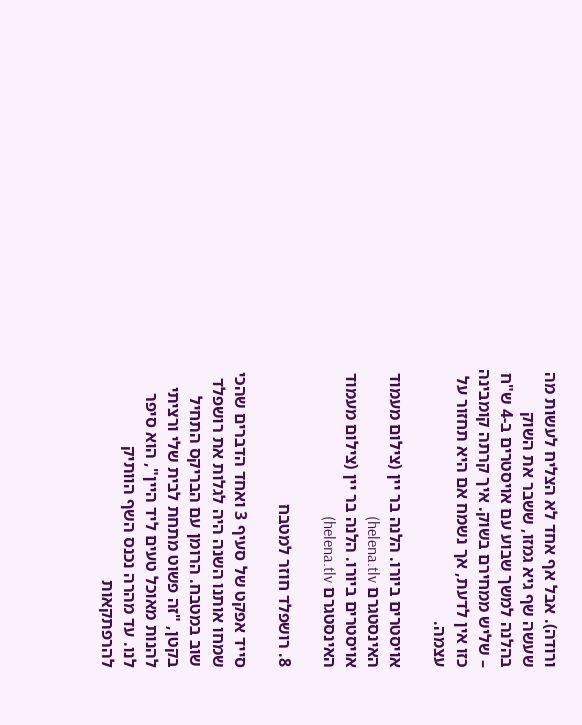ורודה). אבל אף אחד לא הצליח לעשות מה שעשה שף גיא גמזו, ששבר את השוק בהלנה למשך שבוע עם אויסטרים ב-4 ש"ח – שליש ממחירם בשוק. איך קרתה קומבינה כזו אין לדעת, אך נשמח אם היא תחזור על עצמה.

אויסטרים ביורו. הלנה בר יין (צילום מעמוד האינסטגרם helena.tlv)
אויסטרים ביורו. הלנה בר יין (צילום מעמוד האינסטגרם helena.tlv)

8. רושפלד חוזר למטבח

סייד אפקט של סעיף 3 ואחד הדברים שהכי שמחו אותנו השנה היה לגלות את רושפלד שוב במטבח. הרומן עם הבריקס התחיל בקטן, "זה פשוט מתחת לבית שלי ורציתי להנות מאוכל טעים ליד היין", הוא סיפר לנו. עד מהרה נכנס השף הוותיק להרפתקאות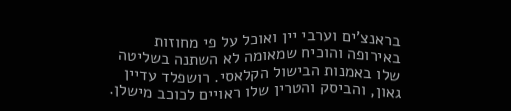בראנצ'ים וערבי יין ואוכל על פי מחוזות באירופה והוכיח שמאומה לא השתנה בשליטה שלו באמנות הבישול הקלאסי. רושפלד עדיין גאון, והביסק והטרין שלו ראויים לכוכב מישלן.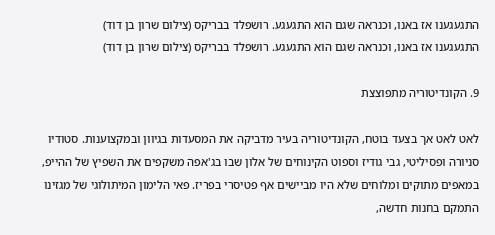התגעגענו אז באנו, וכנראה שגם הוא התגעגע. רושפלד בבריקס (צילום שרון בן דוד)
התגעגענו אז באנו, וכנראה שגם הוא התגעגע. רושפלד בבריקס (צילום שרון בן דוד)

9. הקונדיטוריה מתפוצצת

לאט לאט אך בצעד בוטח, הקונדיטוריה בעיר מדביקה את המסעדות בגיוון ובמקצוענות. סטודיו סניורה ופסיליטי, גבי גודיז וספוט הקינוחים של אלון שבו בג'אפה משקפים את השפיץ של ההייפ, במאפים מתוקים ומלוחים שלא היו מביישים אף פטיסרי בפריז. פאי הלימון המיתולוגי של מגזינו התמקם בחנות חדשה,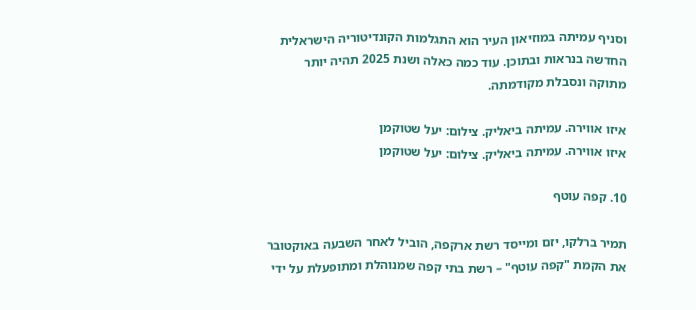וסניף עמיתה במוזיאון העיר הוא התגלמות הקונדיטוריה הישראלית החדשה בנראות ובתוכן. עוד כמה כאלה ושנת 2025 תהיה יותר מתוקה ונסבלת מקודמתה.

איזו אווירה. עמיתה ביאליק. צילום: יעל שטוקמן
איזו אווירה. עמיתה ביאליק. צילום: יעל שטוקמן

10. קפה עוטף

תמיר ברלקו, יזם ומייסד רשת ארקפה, הוביל לאחר השבעה באוקטובר את הקמת "קפה עוטף" – רשת בתי קפה שמנוהלת ומתופעלת על ידי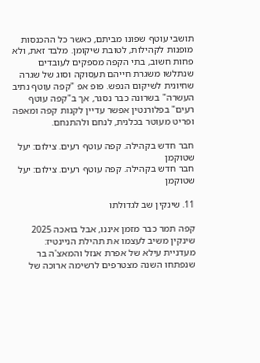תושבי עוטף שפונו מביתם, כאשר כל ההכנסות מופנות לקהילות, לטובת שיקומן. מלבד זאת, ולא פחות חשוב, בתי הקפה מספקים לעובדים שנתלשו משגרת חייהם תעסוקה וסוג של שגרה שחיונית לשיקום הנפש. פופ אפ "קפה עוטף נתיב העשרה" בשרונה כבר נסגר, אך ב"קפה עוטף רעים" בפלורנטין אפשר עדיין לקנות קפה ומאפה ופריט מעוטר בכלנית, לנחם ולהתנחם.

חבר חדש בקהילה. קפה עוטף רעים. צילום: יעל שטוקמן
חבר חדש בקהילה. קפה עוטף רעים. צילום: יעל שטוקמן

11. שינקין שב לגדולתו

קפה תמר כבר מזמן איננו, אבל בואכה 2025 שינקין משיב לעצמו את תהילת הניינטיז: מעדניית עילא של אפרת אנזל והמאצ'ה בר שנפתחו השנה מצטרפים לרשימה ארוכה של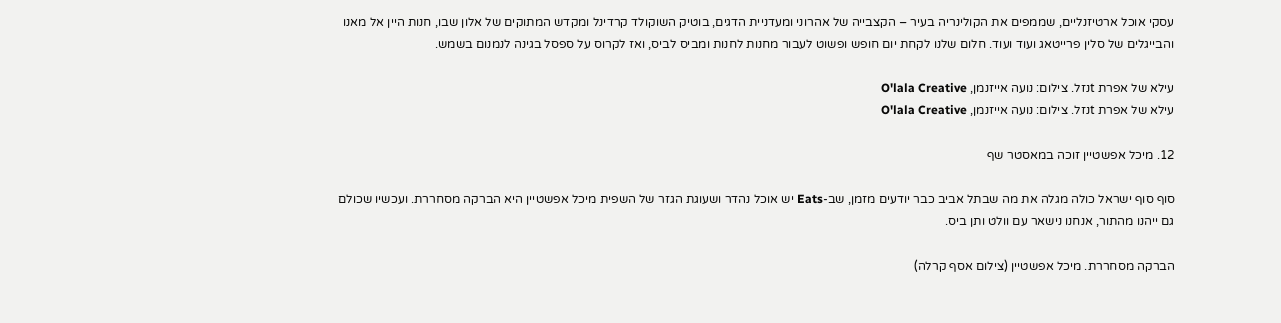עסקי אוכל ארטיזנליים, שממפים את הקולינריה בעיר – הקצבייה של אהרוני ומעדניית הדגים, בוטיק השוקולד קרדינל ומקדש המתוקים של אלון שבו, חנות היין אל מאנו והבייגלים של סלין פרייטאג ועוד ועוד. חלום שלנו לקחת יום חופש ופשוט לעבור מחנות לחנות ומביס לביס, ואז לקרוס על ספסל בגינה לנמנום בשמש.

עילא של אפרת tנזל. צילום: נועה אייזנמן, O'lala Creative
עילא של אפרת tנזל. צילום: נועה אייזנמן, O'lala Creative

12. מיכל אפשטיין זוכה במאסטר שף

סוף סוף ישראל כולה מגלה את מה שבתל אביב כבר יודעים מזמן, שב-Eats יש אוכל נהדר ושעוגת הגזר של השפית מיכל אפשטיין היא הברקה מסחררת. ועכשיו שכולם גם ייהנו מהתור, אנחנו נישאר עם וולט ותן ביס.

הברקה מסחררת. מיכל אפשטיין (צילום אסף קרלה)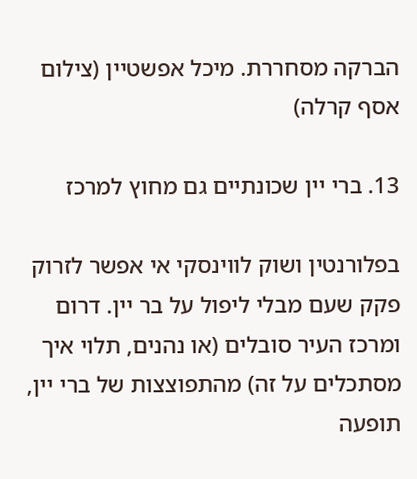הברקה מסחררת. מיכל אפשטיין (צילום אסף קרלה)

13. ברי יין שכונתיים גם מחוץ למרכז

בפלורנטין ושוק לווינסקי אי אפשר לזרוק פקק שעם מבלי ליפול על בר יין. דרום ומרכז העיר סובלים (או נהנים, תלוי איך מסתכלים על זה) מהתפוצצות של ברי יין, תופעה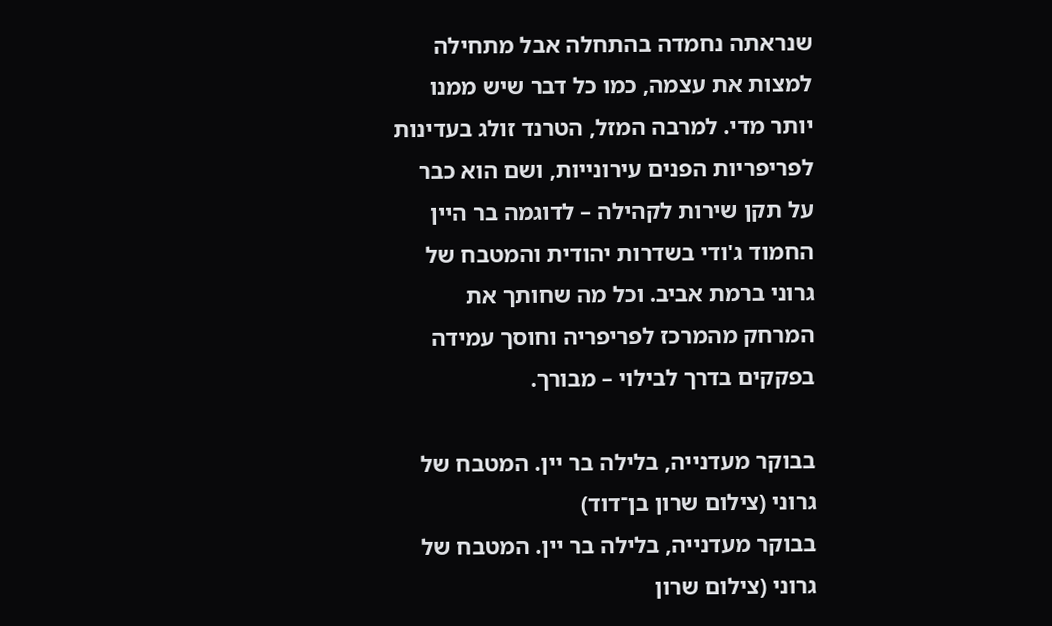שנראתה נחמדה בהתחלה אבל מתחילה למצות את עצמה, כמו כל דבר שיש ממנו יותר מדי. למרבה המזל, הטרנד זולג בעדינות לפריפריות הפנים עירונייות, ושם הוא כבר על תקן שירות לקהילה – לדוגמה בר היין החמוד ג'ודי בשדרות יהודית והמטבח של גרוני ברמת אביב. וכל מה שחותך את המרחק מהמרכז לפריפריה וחוסך עמידה בפקקים בדרך לבילוי – מבורך.

בבוקר מעדנייה, בלילה בר יין. המטבח של גרוני (צילום שרון בן־דוד)
בבוקר מעדנייה, בלילה בר יין. המטבח של גרוני (צילום שרון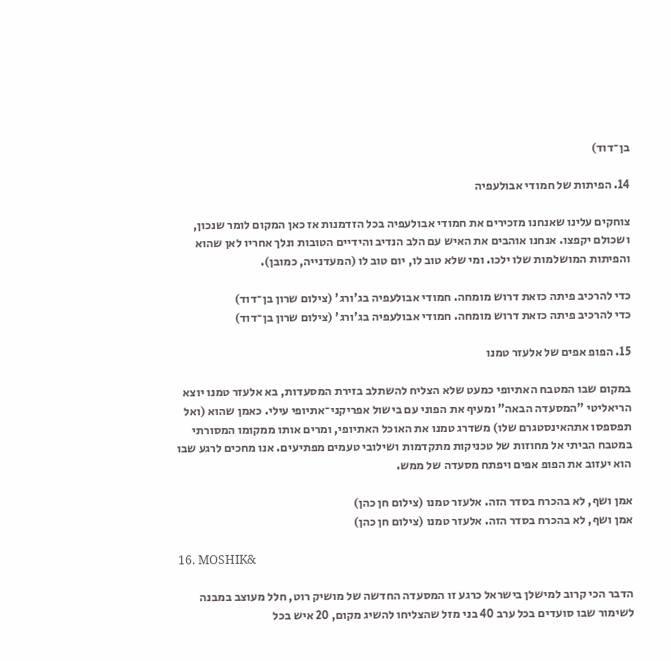בן־דוד)

14. הפיתות של חמודי אבולעפיה

צוחקים עלינו שאנחנו מזכירים את חמודי אבולעפיה בכל הזדמנות אז כאן המקום לומר שנכון, ושכולם יקפצו. אנחנו אוהבים את האיש עם הלב הנדיב והידיים הטובות ונלך אחריו לאן שהוא והפיתות המושלמות שלו ילכו. ומי שלא טוב לו, יום טוב לו (המעדנייה, כמובן).

כדי להרכיב פיתה כזאת דרוש מומחה. חמודי אבולעפיה בג'ורג' (צילום שרון בן־דוד)
כדי להרכיב פיתה כזאת דרוש מומחה. חמודי אבולעפיה בג'ורג' (צילום שרון בן־דוד)

15. הפופ אפים של אלעזר טמנו

במקום שבו המטבח האתיופי כמעט שלא הצליח להשתלב בזירת המסעדות, בא אלעזר טמנו יוצא הריאליטי "המסעדה הבאה" ומעיף את הפוני עם בישול אפריקני־אתיופי עילי. כאמן שהוא (ואל תפספסו אתהאינסטגרם שלו) משדרג טמנו את האוכל האתיופי, ומרים אותו ממקומו המסורתי במטבח הביתי אל מחוזות של טכניקות מתקדמות ושילובי טעמים מפתיעים. אנו מחכים לרגע שבו הוא יעזוב את הפופ אפים ויפתח מסעדה של ממש.

אמן ושף, לא בהכרח בסדר הזה. אלעזר טמנו (צילום חן כהן)
אמן ושף, לא בהכרח בסדר הזה. אלעזר טמנו (צילום חן כהן)

16. MOSHIK&

הדבר הכי קרוב למישלן בישראל כרגע זו המסעדה החדשה של מושיק רוט, חלל מעוצב במבנה לשימור שבו סועדים בכל ערב 40 בני מזל שהצליחו להשיג מקום, 20 איש בכל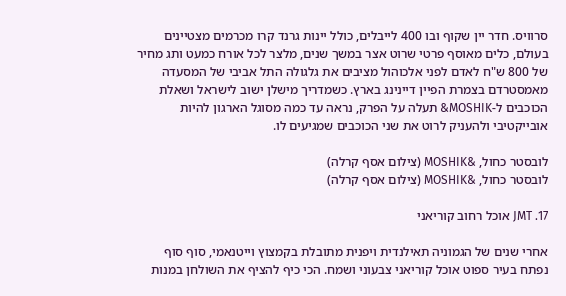סרוויס. חדר יין שקוף ובו 400 לייבלים, כולל יינות גרנד קרו מכרמים מצטיינים בעולם, כלים מאוסף פרטי שרוט אצר במשך שנים, מלצר לכל אורח כמעט ותג מחיר של 800 ש"ח לאדם לפני אלכוהול מציבים את גלגולה התל אביבי של המסעדה מאמסטרדם בצמרת הפיין דיינינג בארץ. כשמדריך מישלן ישוב לישראל ושאלת הכוכבים ל-MOSHIK& תעלה על הפרק, נראה עד כמה מסוגל הארגון להיות אובייקטיבי ולהעניק לרוט את שני הכוכבים שמגיעים לו.

לובסטר כחול, &MOSHIK (צילום אסף קרלה)
לובסטר כחול, &MOSHIK (צילום אסף קרלה)

17. JMT אוכל רחוב קוריאני

אחרי שנים של הגמוניה תאילנדית ויפנית מתובלת בקמצוץ וייטנאמי, סוף סוף נפתח בעיר ספוט אוכל קוריאני צבעוני ושמח. הכי כיף להציף את השולחן במנות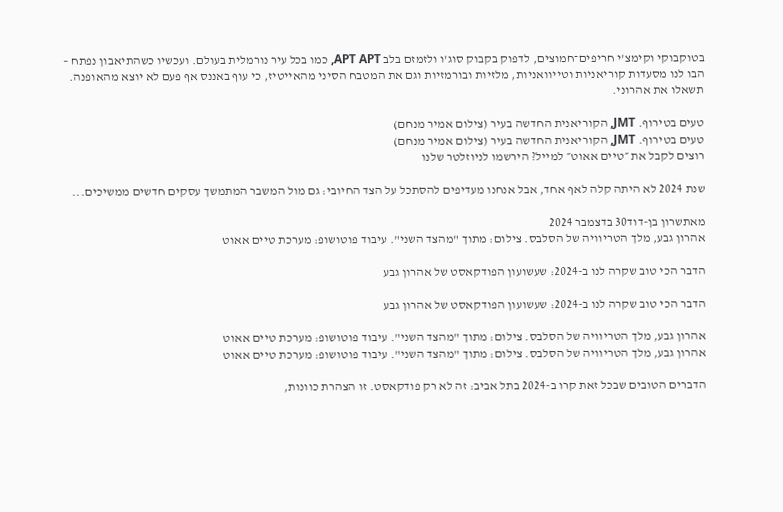בטוקבוקי וקימצ'י חריפים־חמוצים, לדפוק בקבוק סוג'ו ולזמזם בלב APT APT, כמו בכל עיר נורמלית בעולם. ועכשיו כשהתיאבון נפתח – הבו לנו מסעדות קוריאניות וטייוואניות, מלזיות ובורמזיות וגם את המטבח הסיני מהאייטיז, כי עוף באננס אף פעם לא יוצא מהאופנה. תשאלו את אהרוני.

טעים בטירוף. JMT, הקוריאנית החדשה בעיר (צילום אמיר מנחם)
טעים בטירוף. JMT, הקוריאנית החדשה בעיר (צילום אמיר מנחם)
רוצים לקבל את ״טיים אאוט״ למייל? הירשמו לניוזלטר שלנו

שנת 2024 לא היתה קלה לאף אחד, אבל אנחנו מעדיפים להסתכל על הצד החיובי: גם מול המשבר המתמשך עסקים חדשים ממשיכים...

מאתשרון בן-דוד30 בדצמבר 2024
אהרון גבע, מלך הטריוויה של הסלבס. צילום: מתוך "מהצד השני". עיבוד פוטושופ: מערכת טיים אאוט

הדבר הכי טוב שקרה לנו ב-2024: שעשועון הפודקאסט של אהרון גבע

הדבר הכי טוב שקרה לנו ב-2024: שעשועון הפודקאסט של אהרון גבע

אהרון גבע, מלך הטריוויה של הסלבס. צילום: מתוך "מהצד השני". עיבוד פוטושופ: מערכת טיים אאוט
אהרון גבע, מלך הטריוויה של הסלבס. צילום: מתוך "מהצד השני". עיבוד פוטושופ: מערכת טיים אאוט

הדברים הטובים שבכל זאת קרו ב-2024 בתל אביב: זה לא רק פודקאסט. זו הצהרת כוונות,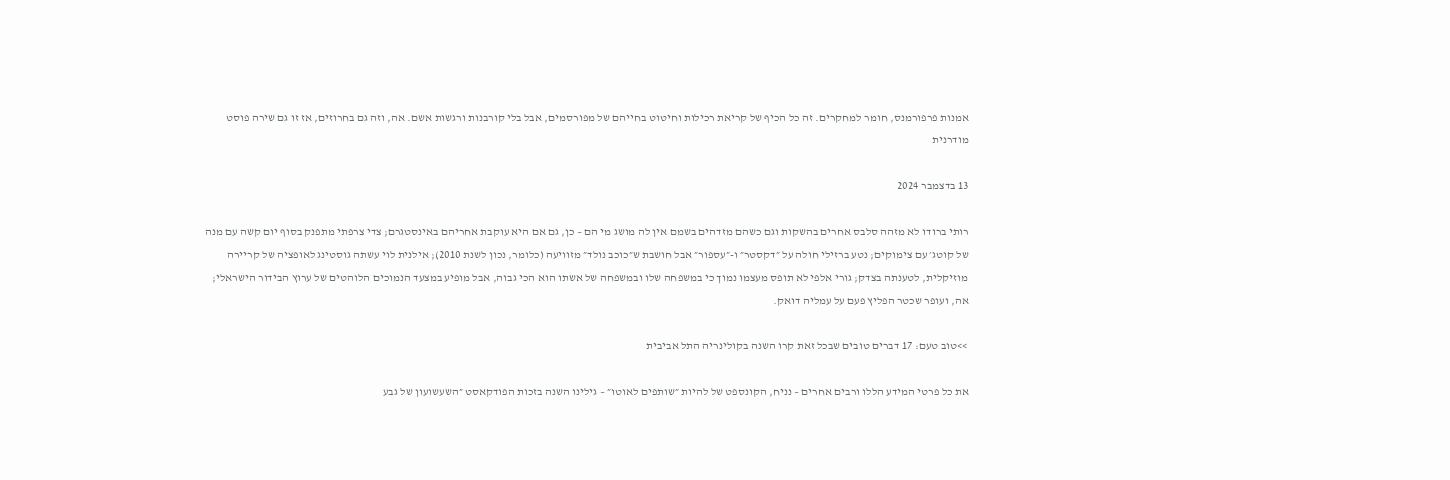אמנות פרפורמנס, חומר למחקרים. זה כל הכיף של קריאת רכילות וחיטוט בחייהם של מפורסמים, אבל בלי קורבנות ורגשות אשם. אה, וזה גם בחרוזים, אז זו גם שירה פוסט מודרנית

13 בדצמבר 2024

רותי ברודו לא מזהה סלבס אחרים בהשקות וגם כשהם מזדהים בשמם אין לה מושג מי הם – כן, גם אם היא עוקבת אחריהם באינסטגרם; צדי צרפתי מתפנק בסוף יום קשה עם מנה של קוטג׳ עם צימוקים; נטע ברזילי חולה על ״דקסטר״ ו-״עספור״ אבל חושבת ש״כוכב נולד״ מזוויעה (כלומר, נכון לשנת 2010); אילנית לוי עשתה גוסטינג לאופציה של קריירה מוזיקלית, לטענתה בצדק; גורי אלפי לא תופס מעצמו נמוך כי במשפחה שלו ובמשפחה של אשתו הוא הכי גבוה, אבל מופיע במצעד הנמוכים הלוהטים של ערוץ הבידור הישראלי; אה, ועופר שכטר הפליץ פעם על עמליה דואק.

>>טוב טעם: 17 דברים טובים שבכל זאת קרו השנה בקולינריה התל אביבית

את כל פרטי המידע הללו ורבים אחרים – נניח, הקונספט של להיות ״שותפים לאוטו״ – גילינו השנה בזכות הפודקאסט ״השעשועון של גבע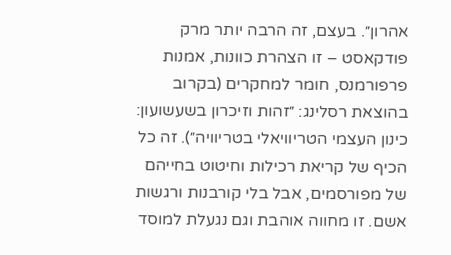אהרון״. בעצם, זה הרבה יותר מרק פודקאסט – זו הצהרת כוונות, אמנות פרפורמנס, חומר למחקרים (בקרוב בהוצאת רסלינג: ״זהות וזיכרון בשעשועון: כינון העצמי הטריוויאלי בטריוויה״). זה כל הכיף של קריאת רכילות וחיטוט בחייהם של מפורסמים, אבל בלי קורבנות ורגשות אשם. זו מחווה אוהבת וגם נגעלת למוסד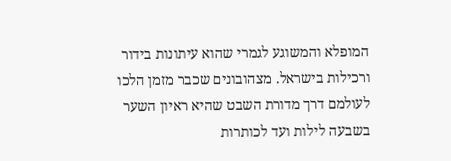המופלא והמשוגע לגמרי שהוא עיתונות בידור ורכילות בישראל. מצהובונים שכבר מזמן הלכו לעולמם דרך מדורת השבט שהיא ראיון השער בשבעה לילות ועד לכותרות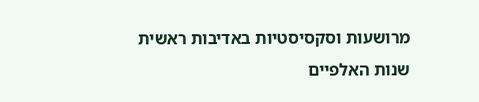מרושעות וסקסיסטיות באדיבות ראשית שנות האלפיים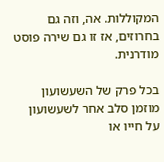המקוללות. אה, וזה גם בחרוזים, אז זו גם שירה פוסט מודרנית.

בכל פרק של השעשועון מוזמן סלב אחר לשעשועון על חייו או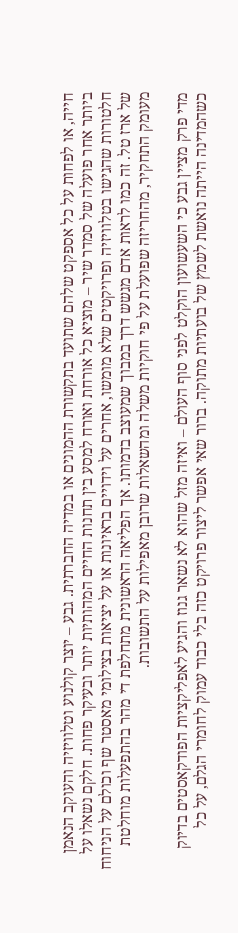חייה, או לפחות על כל אספקט שלהם שתועד בתקשורת ההמונים או במדיה החברתית. גבע – יוצר קולנוע וטלוויזיה והעוקב הנאמן ביותר אחר פועלה של סמדר שיר – מוציא כל אורחת ואורח למסע בין תחנות החיים המהותיות יותר ובעיקר פחות. חלקם נשאלו על חלטורות שהגישו בטלוויזיה ופרויקטים שלא מומשו, אחרים על וידויים בראיונות או על יציאות בצילומי מאסטר שף וכולם על הניחוח של ארז טל. זה כמו לראות אדם מגשש דרך במבוך שמעוצב בדמותו. אך הפליאה הראשונית מתחלפת די מהר בהתפעלות מוחלטת מעומק התחקיר, מהחריזה שפועלת על פי חוקיות משלה ומהשאלות שרובן מאפילות על התשובות.

מדי פרק מציין גבע כי השעשועון הוקלט לפני סוף העולם – ואיזה מזל שהוא לא נשאר גנוז והגיע לאפליקציות הפודקאסטים בדיוק כשהמדינה הייתה נואשת לשמץ של בועתיות מתוקה. ברור שאי אפשר ליצור פרויקט כזה בלי כבוד עמוק לחומרי הגלם, על כל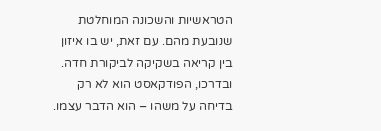הטראשיות והשכונה המוחלטת שנובעת מהם. עם זאת, יש בו איזון בין קריאה בשקיקה לביקורת חדה. ובדרכו, הפודקאסט הוא לא רק בדיחה על משהו – הוא הדבר עצמו.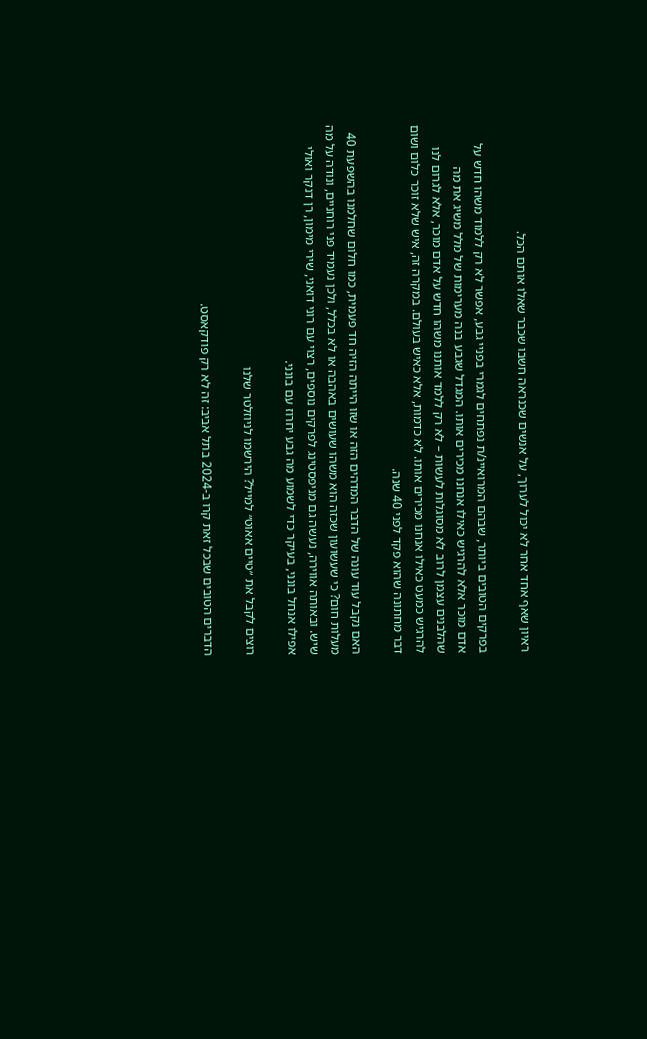ראיון שאף אחד אחר לא יכול לערוך, על אנשים שכנראה חשבו שכבר שאלו אותם הכל.

בפרקים הטובים ביותר, שבהם המרואיינ/ת נפתחים לגמרי בפניי גבע, אפשר לא רק ללמוד משהו חדש על אדם מוכר אלא להרגיש כאילו אנחנו מכירים אותו. המגדל שגבע בנה מערימות של מלל משיג את מה שהלבנים עצמן לרוב לא מסוגלות לעשות – לא רק ללמד אותנו משהו חדש על אדם מוכר, אלא לגרום לנו להרגיש כמעט כאילו אנחנו מכירים אותו. לא כדמות, אלא כאיש בעולם. במקרה זה, איש שלא זוכר כלום ושום דבר מחתונה שהוא פקד לפני 40 שנה.

האם נקבל עוד עונה של הדבר המדהים הזה או שזו הייתה הזיה חד פעמית, כמו חלום שחלמנו בהשפעת 40 מעלות חום? כי שעשועון שכזה הוא משהו שעושים באהבה או לא בכלל, ולכן נעמיד פני רוחניים, ונודה על מה שיש. ובאותה אווירה, נעשה גם מניפסטינג לפרקים נוספים, רצוי עם רוני דואני, שירי מימון, רן דנקר ואולי אפילו אנחל בונני, בעיקר כדי לשמוע מה גבע יחרוז עם בונני.

רוצים לקבל את ״טיים אאוט״ למייל? הירשמו לניוזלטר שלנו

הדברים הטובים שבכל זאת קרו ב-2024 בתל אביב: זה לא רק פודקאסט.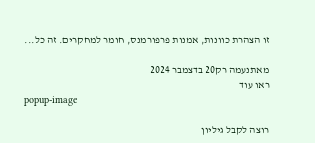זו הצהרת כוונות, אמנות פרפורמנס, חומר למחקרים. זה כל...

מאתנעמה רק20 בדצמבר 2024
ראו עוד
popup-image

רוצה לקבל גיליון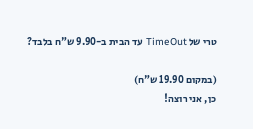טרי של TimeOut עד הבית ב-9.90 ש"ח בלבד?

(במקום 19.90 ש"ח)
כן, אני רוצה!